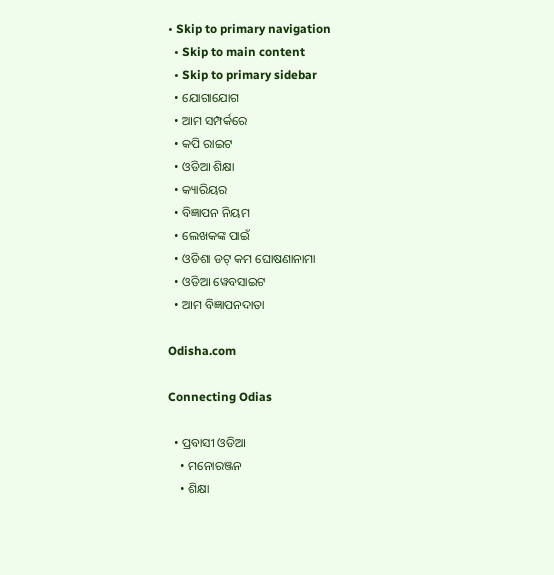• Skip to primary navigation
  • Skip to main content
  • Skip to primary sidebar
  • ଯୋଗାଯୋଗ
  • ଆମ ସମ୍ପର୍କରେ
  • କପି ରାଇଟ
  • ଓଡିଆ ଶିକ୍ଷା
  • କ୍ୟାରିୟର
  • ବିଜ୍ଞାପନ ନିୟମ
  • ଲେଖକଙ୍କ ପାଇଁ
  • ଓଡିଶା ଡଟ୍ କମ ଘୋଷଣାନାମା
  • ଓଡିଆ ୱେବସାଇଟ
  • ଆମ ବିଜ୍ଞାପନଦାତା

Odisha.com

Connecting Odias

  • ପ୍ରବାସୀ ଓଡିଆ
    • ମନୋରଞ୍ଜନ
    • ଶିକ୍ଷା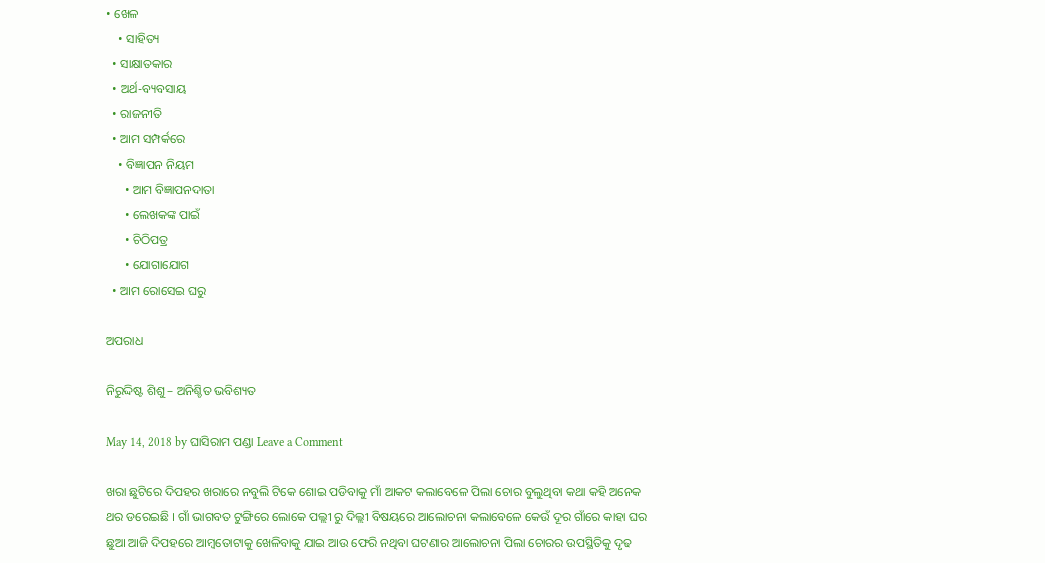• ଖେଳ
    • ସାହିତ୍ୟ
  • ସାକ୍ଷାତକାର
  • ଅର୍ଥ-ବ୍ୟବସାୟ
  • ରାଜନୀତି
  • ଆମ ସମ୍ପର୍କରେ
    • ବିଜ୍ଞାପନ ନିୟମ
      • ଆମ ବିଜ୍ଞାପନଦାତା
      • ଲେଖକଙ୍କ ପାଇଁ
      • ଚିଠିପତ୍ର
      • ଯୋଗାଯୋଗ
  • ଆମ ରୋସେଇ ଘରୁ

ଅପରାଧ

ନିରୁଦ୍ଦିଷ୍ଟ ଶିଶୁ – ଅନିଶ୍ଚିତ ଭବିଶ୍ୟତ

May 14, 2018 by ଘାସିରାମ ପଣ୍ଡା Leave a Comment

ଖରା ଛୁଟିରେ ଦିପହର ଖରାରେ ନବୁଲି ଟିକେ ଶୋଇ ପଡିବାକୁ ମାଁ ଆକଟ କଲାବେଳେ ପିଲା ଚୋର ବୁଲୁଥିବା କଥା କହି ଅନେକ ଥର ଡରେଇଛି । ଗାଁ ଭାଗବତ ଟୁଙ୍ଗିରେ ଲୋକେ ପଲ୍ଲୀ ରୁ ଦିଲ୍ଲୀ ବିଷୟରେ ଆଲୋଚନା କଲାବେଳେ କେଉଁ ଦୂର ଗାଁରେ କାହା ଘର ଛୁଆ ଆଜି ଦିପହରେ ଆମ୍ବତୋଟାକୁ ଖେଳିବାକୁ ଯାଇ ଆଉ ଫେରି ନଥିବା ଘଟଣାର ଆଲୋଚନା ପିଲା ଚୋରର ଉପସ୍ଥିତିକୁ ଦୃଢ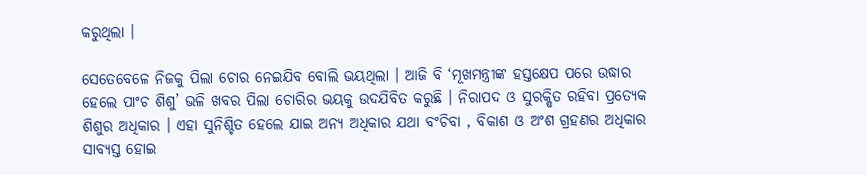କରୁଥିଲା ।

ସେତେବେଳେ ନିଜକୁ ପିଲା ଚୋର ନେଇଯିବ ବୋଲି ଭୟଥିଲା । ଆଜି ବି ‘ମୂଖମନ୍ତ୍ରୀଙ୍କ ହସ୍ତକ୍ଷେପ ପରେ ଉଦ୍ଧାର ହେଲେ ପାଂଚ ଶିଶୁ’ ଭଳି ଖବର ପିଲା ଚୋରିର ଭୟକୁ ଉଦଯିବିତ କରୁଛି । ନିରାପଦ ଓ ସୁରକ୍ଷିତ ରହିବା ପ୍ରତ୍ୟେକ ଶିଶୁର ଅଧିକାର । ଏହା ସୁନିଶ୍ଚିତ ହେଲେ ଯାଇ ଅନ୍ୟ ଅଧିକାର ଯଥା ବଂଚିବା , ବିକାଶ ଓ ଅଂଶ ଗ୍ରହଣର ଅଧିକାର ସାବ୍ୟସ୍ତ ହୋଇ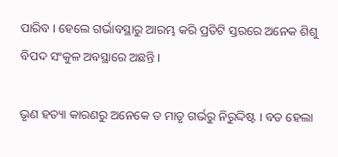ପାରିବ । ହେଲେ ଗର୍ଭାବସ୍ଥାରୁ ଆରମ୍ଭ କରି ପ୍ରତିଟି ସ୍ତରରେ ଅନେକ ଶିଶୁ ବିପଦ ସଂକୁଳ ଅବସ୍ଥାରେ ଅଛନ୍ତି ।

ଭୃଣ ହତ୍ୟା କାରଣରୁ ଅନେକେ ତ ମାତୃ ଗର୍ଭରୁ ନିରୁଦ୍ଦିଷ୍ଟ । ବଡ ହେଲା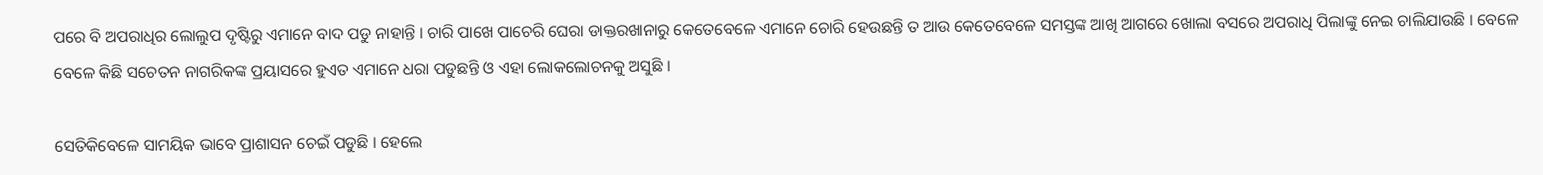ପରେ ବି ଅପରାଧିର ଲୋଲୁପ ଦୃଷ୍ଟିରୁ ଏମାନେ ବାଦ ପଡୁ ନାହାନ୍ତି । ଚାରି ପାଖେ ପାଚେରି ଘେରା ଡାକ୍ତରଖାନାରୁ କେତେବେଳେ ଏମାନେ ଚୋରି ହେଉଛନ୍ତି ତ ଆଉ କେତେବେଳେ ସମସ୍ତଙ୍କ ଆଖି ଆଗରେ ଖୋଲା ବସରେ ଅପରାଧି ପିଲାଙ୍କୁ ନେଇ ଚାଲିଯାଉଛି । ବେଳେ ବେଳେ କିଛି ସଚେତନ ନାଗରିକଙ୍କ ପ୍ରୟାସରେ ହୁଏତ ଏମାନେ ଧରା ପଡୁଛନ୍ତି ଓ ଏହା ଲୋକଲୋଚନକୁ ଅସୁଛି ।

ସେତିକିବେଳେ ସାମୟିକ ଭାବେ ପ୍ରାଶାସନ ଚେଇଁ ପଡୁଛି । ହେଲେ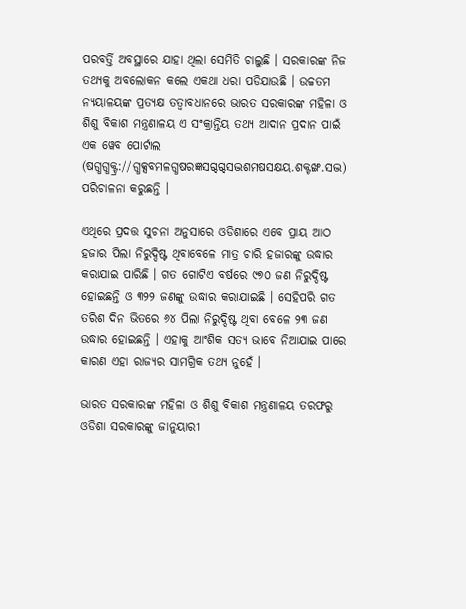ପରବର୍ତ୍ତି ଅବସ୍ଥାରେ ଯାହା ଥିଲା ସେମିତି ଚାଲୁଛି । ସରକାରଙ୍କ ନିଜ ତଥ୍ୟକୁ ଅବଲୋକନ କଲେ ଏକଥା ଧରା ପଡିଯାଉଛି । ଉଚ୍ଚତମ ନ୍ୟୟାଳୟଙ୍କ ପ୍ରତ୍ୟକ୍ଷ ତତ୍ୱାବଧାନରେ ଭାରତ ସରକାରଙ୍କ ମହିଳା ଓ ଶିଶୁ ବିକାଶ ମନ୍ତ୍ରଣାଳୟ ଏ ସଂକ୍ରାନ୍ତିୟ ତଥ୍ୟ ଆଦାନ ପ୍ରଦାନ ପାଇଁ ଏକ ୱେବ ପୋର୍ଟାଲ (ଷଗ୍ଧଗ୍ଧକ୍ଟ୍ର://ଗ୍ଧକ୍ସବମଳଗ୍ଧଷରଜ୍ଞସଗ୍ଦଗ୍ଦସଦ୍ଭଶମଷସକ୍ଷୟ.ଶକ୍ଟଙ୍ଖ.ସଦ୍ଭ) ପରିଚାଳନା କରୁଛନ୍ତି ।

ଏଥିରେ ପ୍ରଦତ୍ତ ସୁଚନା ଅନୁସାରେ ଓଡିଶାରେ ଏବେ ପ୍ରାୟ ଆଠ ହଜାର ପିଲା ନିରୁଦ୍ଦିଷ୍ଟ ଥିବାବେଳେ ମାତ୍ର ଚାରି ହଜାରଙ୍କୁ ଉଦ୍ଧାର କରାଯାଇ ପାରିଛି । ଗତ ଗୋଟିଏ ବର୍ଷରେ ୯୭୦ ଜଣ ନିରୁଦ୍ଦିଷ୍ଟ ହୋଇଛନ୍ତି ଓ ୩୨୨ ଜଣଙ୍କୁ ଉଦ୍ଧାର କରାଯାଇଛି । ସେହିପରି ଗତ ତରିଶ ଦିନ ଭିତରେ ୬୪ ପିଲା ନିରୁଦ୍ଦିଷ୍ଟ ଥିବା ବେଳେ ୨୩ ଜଣ ଉଦ୍ଧାର ହୋଇଛନ୍ତି । ଏହାକୁ ଆଂଶିକ ସତ୍ୟ ଭାବେ ନିଆଯାଇ ପାରେ କାରଣ ଏହା ରାଜ୍ୟର ସାମଗ୍ରିକ ତଥ୍ୟ ନୁହେଁ ।

ଭାରତ ସରକାରଙ୍କ ମହିଳା ଓ ଶିଶୁ ବିକାଶ ମନ୍ତ୍ରଣାଳୟ ତରଫରୁ ଓଡିଶା ସରକାରଙ୍କୁ ଜାନୁୟାରୀ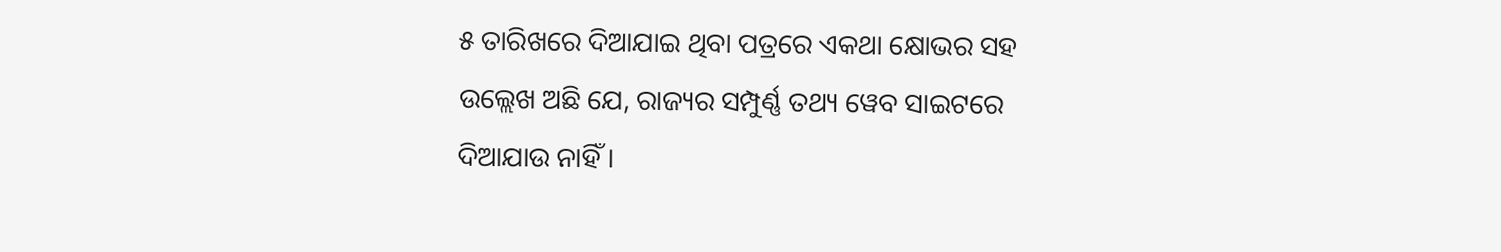୫ ତାରିଖରେ ଦିଆଯାଇ ଥିବା ପତ୍ରରେ ଏକଥା କ୍ଷୋଭର ସହ ଉଲ୍ଲେଖ ଅଛି ଯେ, ରାଜ୍ୟର ସମ୍ପୁର୍ଣ୍ଣ ତଥ୍ୟ ୱେବ ସାଇଟରେ ଦିଆଯାଉ ନାହିଁ ।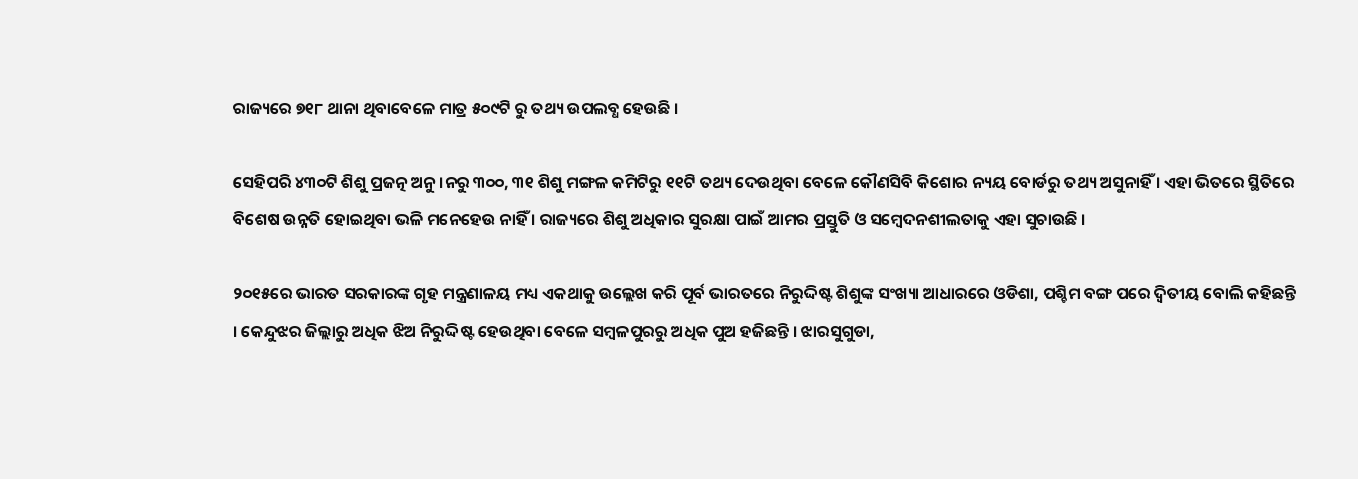ରାଜ୍ୟରେ ୭୧୮ ଥାନା ଥିବାବେଳେ ମାତ୍ର ୫୦୯ଟି ରୁ ତଥ୍ୟ ଉପଲବ୍ଧ ହେଉଛି ।

ସେହିପରି ୪୩୦ଟି ଶିଶୁ ପ୍ରଜତ୍ନ ଅନୁ ।ନରୁ ୩୦୦, ୩୧ ଶିଶୁ ମଙ୍ଗଳ କମିଟିରୁ ୧୧ଟି ତଥ୍ୟ ଦେଉଥିବା ବେଳେ କୌଣସିବି କିଶୋର ନ୍ୟୟ ବୋର୍ଡରୁ ତଥ୍ୟ ଅସୁନାହିଁ । ଏହା ଭିତରେ ସ୍ଥିତିରେ ବିଶେଷ ଉନ୍ନତି ହୋଇଥିବା ଭଳି ମନେହେଉ ନାହିଁ । ରାଜ୍ୟରେ ଶିଶୁ ଅଧିକାର ସୁରକ୍ଷା ପାଇଁ ଆମର ପ୍ରସ୍ତୁତି ଓ ସମ୍ବେଦନଶୀଲତାକୁ ଏହା ସୁଚାଉଛି ।

୨୦୧୫ରେ ଭାରତ ସରକାରଙ୍କ ଗୃହ ମନ୍ତ୍ରଣାଳୟ ମଧ୍ୟ ଏକଥାକୁ ଉଲ୍ଲେଖ କରି ପୂର୍ବ ଭାରତରେ ନିରୁଦ୍ଦିଷ୍ଟ ଶିଶୁଙ୍କ ସଂଖ୍ୟା ଆଧାରରେ ଓଡିଶା, ପଶ୍ଚିମ ବଙ୍ଗ ପରେ ଦ୍ୱିତୀୟ ବୋଲି କହିଛନ୍ତି । କେନ୍ଦୁଝର ଜିଲ୍ଲାରୁ ଅଧିକ ଝିଅ ନିରୁଦ୍ଦିଷ୍ଟ ହେଉଥିବା ବେଳେ ସମ୍ବଳପୁରରୁ ଅଧିକ ପୁଅ ହଜିଛନ୍ତି । ଝାରସୁଗୁଡା,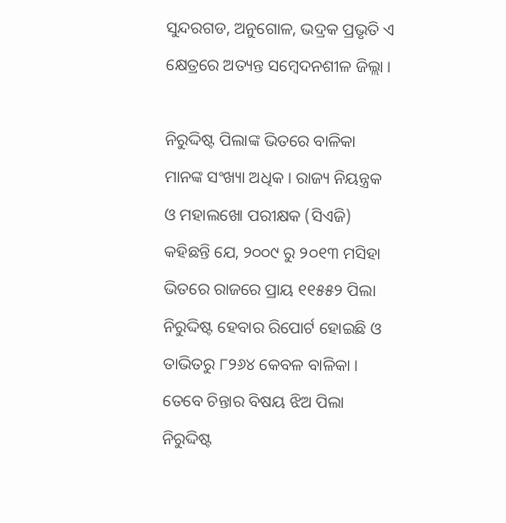ସୁନ୍ଦରଗଡ, ଅନୁଗୋଳ, ଭଦ୍ରକ ପ୍ରଭୃତି ଏ କ୍ଷେତ୍ରରେ ଅତ୍ୟନ୍ତ ସମ୍ବେଦନଶୀଳ ଜିଲ୍ଲା ।

ନିରୁଦ୍ଦିଷ୍ଟ ପିଲାଙ୍କ ଭିତରେ ବାଳିକା ମାନଙ୍କ ସଂଖ୍ୟା ଅଧିକ । ରାଜ୍ୟ ନିୟନ୍ତ୍ରକ ଓ ମହାଲଖୋ ପରୀକ୍ଷକ (ସିଏଜି) କହିଛନ୍ତି ଯେ, ୨୦୦୯ ରୁ ୨୦୧୩ ମସିହା ଭିତରେ ରାଜରେ ପ୍ରାୟ ୧୧୫୫୨ ପିଲା ନିରୁଦ୍ଦିଷ୍ଟ ହେବାର ରିପୋର୍ଟ ହୋଇଛି ଓ ତାଭିତରୁ ୮୨୬୪ କେବଳ ବାଳିକା । ତେବେ ଚିନ୍ତାର ବିଷୟ ଝିଅ ପିଲା ନିରୁଦ୍ଦିଷ୍ଟ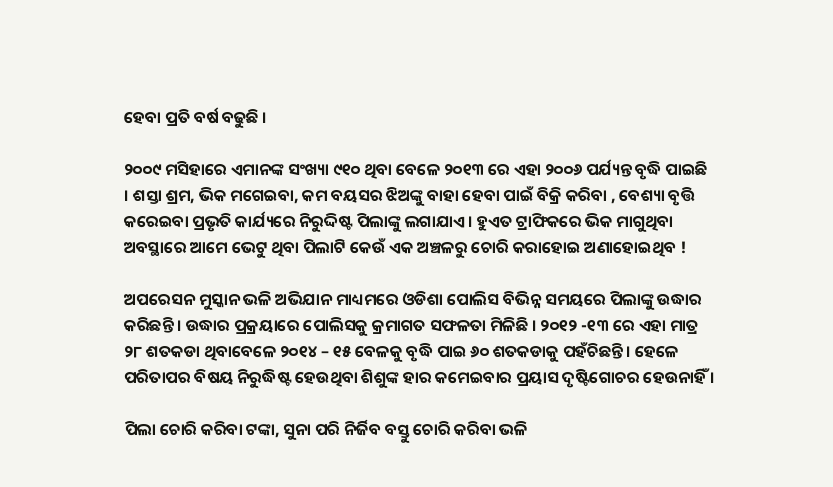ହେବା ପ୍ରତି ବର୍ଷ ବଢୁଛି ।

୨୦୦୯ ମସିହାରେ ଏମାନଙ୍କ ସଂଖ୍ୟା ୯୧୦ ଥିବା ବେଳେ ୨୦୧୩ ରେ ଏହା ୨୦୦୬ ପର୍ଯ୍ୟନ୍ତ ବୃଦ୍ଧି ପାଇଛି । ଶସ୍ତା ଶ୍ରମ, ଭିକ ମଗେଇବା, କମ ବୟସର ଝିଅଙ୍କୁ ବାହା ହେବା ପାଇଁ ବିକ୍ରି କରିବା , ବେଶ୍ୟା ବୃତ୍ତି କରେଇବା ପ୍ରଭୃତି କାର୍ଯ୍ୟରେ ନିରୁଦ୍ଦିଷ୍ଟ ପିଲାଙ୍କୁ ଲଗାଯାଏ । ହୁଏତ ଟ୍ରାଫିକରେ ଭିକ ମାଗୁଥିବା ଅବସ୍ଥାରେ ଆମେ ଭେଟୁ ଥିବା ପିଲାଟି କେଉଁ ଏକ ଅଞ୍ଚଳରୁ ଚୋରି କରାହୋଇ ଅଣାହୋଇଥିବ !

ଅପରେସନ ମୁସ୍କାନ ଭଳି ଅଭିଯାନ ମାଧ୍ୟମରେ ଓଡିଶା ପୋଲିସ ବିଭିନ୍ନ ସମୟରେ ପିଲାଙ୍କୁ ଉଦ୍ଧାର କରିଛନ୍ତି । ଉଦ୍ଧାର ପ୍ରକ୍ରୟାରେ ପୋଲିସକୁ କ୍ରମାଗତ ସଫଳତା ମିଳିଛି । ୨୦୧୨ -୧୩ ରେ ଏହା ମାତ୍ର ୨୮ ଶତକଡା ଥିବାବେଳେ ୨୦୧୪ – ୧୫ ବେଳକୁ ବୃଦ୍ଧି ପାଇ ୬୦ ଶତକଡାକୁ ପହଁଚିଛନ୍ତି । ହେଳେ ପରିତାପର ବିଷୟ ନିରୁଦ୍ଧିଷ୍ଟ ହେଉଥିବା ଶିଶୁଙ୍କ ହାର କମେଇବାର ପ୍ରୟାସ ଦୃଷ୍ଟିଗୋଚର ହେଉନାହିଁ ।

ପିଲା ଚୋରି କରିବା ଟଙ୍କା, ସୁନା ପରି ନିର୍ଜିବ ବସ୍ତୁ ଚୋରି କରିବା ଭଳି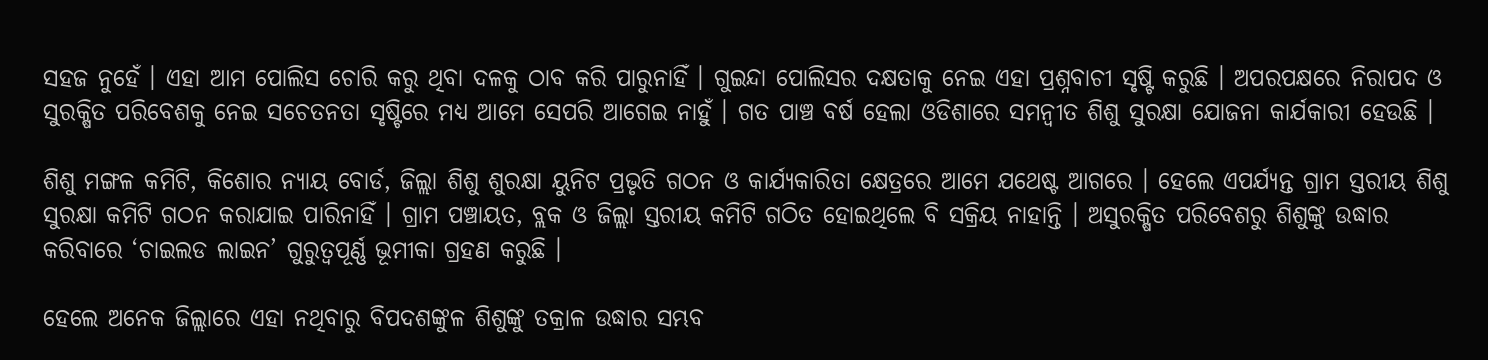ସହଜ ନୁହେଁ । ଏହା ଆମ ପୋଲିସ ଚୋରି କରୁ ଥିବା ଦଳକୁ ଠାବ କରି ପାରୁନାହିଁ । ଗୁଇନ୍ଦା ପୋଲିସର ଦକ୍ଷତାକୁ ନେଇ ଏହା ପ୍ରଶ୍ନବାଚୀ ସୃଷ୍ଟି କରୁଛି । ଅପରପକ୍ଷରେ ନିରାପଦ ଓ ସୁରକ୍ଷିତ ପରିବେଶକୁ ନେଇ ସଚେତନତା ସୃଷ୍ଟିରେ ମଧ୍ୟ ଆମେ ସେପରି ଆଗେଇ ନାହୁଁ । ଗତ ପାଞ୍ଚ ବର୍ଷ ହେଲା ଓଡିଶାରେ ସମନ୍ୱୀତ ଶିଶୁ ସୁରକ୍ଷା ଯୋଜନା କାର୍ଯକାରୀ ହେଉଛି ।

ଶିଶୁ ମଙ୍ଗଳ କମିଟି, କିଶୋର ନ୍ୟାୟ ବୋର୍ଡ, ଜିଲ୍ଲା ଶିଶୁ ଶୁରକ୍ଷା ୟୁନିଟ ପ୍ରଭୃତି ଗଠନ ଓ କାର୍ଯ୍ୟକାରିତା କ୍ଷେତ୍ରରେ ଆମେ ଯଥେଷ୍ଟ ଆଗରେ । ହେଲେ ଏପର୍ଯ୍ୟନ୍ତ ଗ୍ରାମ ସ୍ତରୀୟ ଶିଶୁ ସୁରକ୍ଷା କମିଟି ଗଠନ କରାଯାଇ ପାରିନାହିଁ । ଗ୍ରାମ ପଞ୍ଚାୟତ, ବ୍ଲକ ଓ ଜିଲ୍ଲା ସ୍ତରୀୟ କମିଟି ଗଠିତ ହୋଇଥିଲେ ବି ସକ୍ରିୟ ନାହାନ୍ତି । ଅସୁରକ୍ଷିତ ପରିବେଶରୁ ଶିଶୁଙ୍କୁ ଉଦ୍ଧାର କରିବାରେ ‘ଚାଇଲଡ ଲାଇନ’ ଗୁରୁତ୍ୱପୂର୍ଣ୍ଣ ଭୂମୀକା ଗ୍ରହଣ କରୁଛି ।

ହେଲେ ଅନେକ ଜିଲ୍ଲାରେ ଏହା ନଥିବାରୁ ବିପଦଶଙ୍କୁଳ ଶିଶୁଙ୍କୁ ତକ୍ରାଳ ଉଦ୍ଧାର ସମ୍ଭବ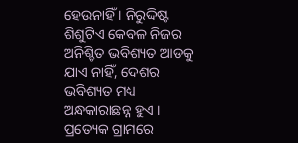ହେଉନାହିଁ । ନିରୁଦ୍ଦିଷ୍ଟ ଶିଶୁଟିଏ କେବଳ ନିଜର ଅନିଶ୍ଚିତ ଭବିଶ୍ୟତ ଆଡକୁ ଯାଏ ନାହିଁ, ଦେଶର ଭବିଶ୍ୟତ ମଧ୍ୟ ଅନ୍ଧକାରାଛନ୍ନ ହୁଏ । ପ୍ରତ୍ୟେକ ଗ୍ରାମରେ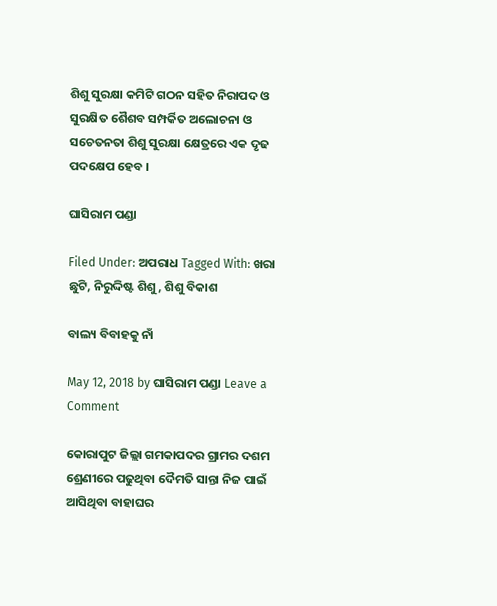ଶିଶୁ ସୁରକ୍ଷା କମିଟି ଗଠନ ସହିତ ନିରାପଦ ଓ ସୁରକ୍ଷିତ ଶୈଶବ ସମ୍ପର୍କିତ ଅଲୋଚନା ଓ ସଚେତନତା ଶିଶୁ ସୁରକ୍ଷା କ୍ଷେତ୍ରରେ ଏକ ଦୃଢ ପଦକ୍ଷେପ ହେବ ।

ଘାସିରାମ ପଣ୍ଡା

Filed Under: ଅପରାଧ Tagged With: ଖରା ଛୁଟି, ନିରୁଦ୍ଦିଷ୍ଟ ଶିଶୁ, ଶିଶୁ ବିକାଶ

ବାଲ୍ୟ ବିବାହକୁ ନାଁ

May 12, 2018 by ଘାସିରାମ ପଣ୍ଡା Leave a Comment

କୋରାପୁଟ ଜିଲ୍ଲା ଗମକାପଦର ଗ୍ରାମର ଦଶମ ଶ୍ରେଣୀରେ ପଢୁଥିବା ଦୈମତି ସାନ୍ତା ନିଜ ପାଇଁ ଆସିଥିବା ବାହାଘର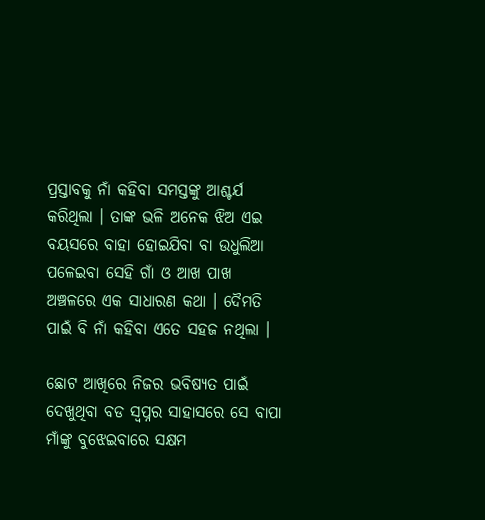ପ୍ରସ୍ତାବକୁ ନାଁ କହିବା ସମସ୍ତଙ୍କୁ ଆଶ୍ଚର୍ଯ କରିଥିଲା । ତାଙ୍କ ଭଳି ଅନେକ ଝିଅ ଏଇ ବୟସରେ ବାହା ହୋଇଯିବା ବା ଉଧୁଲିଆ ପଳେଇବା ସେହି ଗାଁ ଓ ଆଖ ପାଖ ଅଞ୍ଚଳରେ ଏକ ସାଧାରଣ କଥା । ଦୈମତି ପାଇଁ ବି ନାଁ କହିବା ଏତେ ସହଜ ନଥିଲା ।

ଛୋଟ ଆଖିରେ ନିଜର ଭବିଷ୍ୟତ ପାଇଁ ଦେଖୁଥିବା ବଡ ସ୍ୱପ୍ନର ସାହାସରେ ସେ ବାପା ମାଁଙ୍କୁ ବୁଝେଇବାରେ ସକ୍ଷମ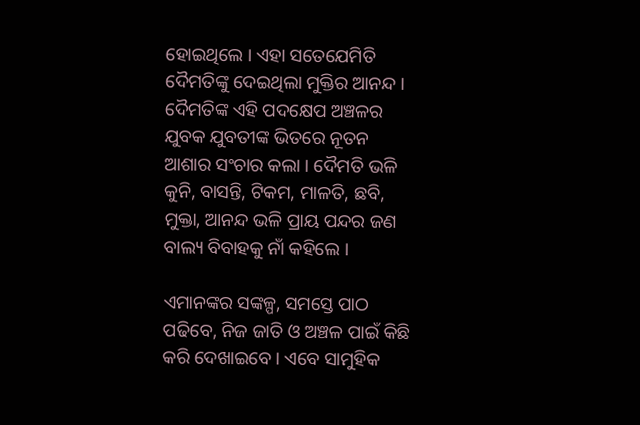ହୋଇଥିଲେ । ଏହା ସତେଯେମିତି ଦୈମତିଙ୍କୁ ଦେଇଥିଲା ମୁକ୍ତିର ଆନନ୍ଦ । ଦୈମତିଙ୍କ ଏହି ପଦକ୍ଷେପ ଅଞ୍ଚଳର ଯୁବକ ଯୁବତୀଙ୍କ ଭିତରେ ନୂତନ ଆଶାର ସଂଚାର କଲା । ଦୈମତି ଭଳି କୁନି, ବାସନ୍ତି, ଟିକମ, ମାଳତି, ଛବି, ମୁକ୍ତା, ଆନନ୍ଦ ଭଳି ପ୍ରାୟ ପନ୍ଦର ଜଣ ବାଲ୍ୟ ବିବାହକୁ ନାଁ କହିଲେ ।

ଏମାନଙ୍କର ସଙ୍କଳ୍ପ, ସମସ୍ତେ ପାଠ ପଢିବେ, ନିଜ ଜାତି ଓ ଅଞ୍ଚଳ ପାଇଁ କିଛି କରି ଦେଖାଇବେ । ଏବେ ସାମୁହିକ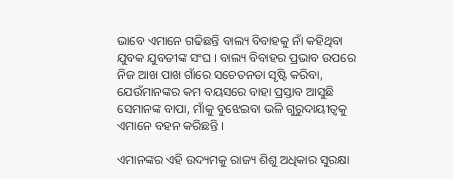ଭାବେ ଏମାନେ ଗଢିଛନ୍ତି ବାଲ୍ୟ ବିବାହକୁ ନାଁ କହିଥିବା ଯୁବକ ଯୁବତୀଙ୍କ ସଂଘ । ବାଲ୍ୟ ବିବାହର ପ୍ରଭାବ ଉପରେ ନିଜ ଆଖ ପାଖ ଗାଁରେ ସଚେତନତା ସୃଷ୍ଟି କରିବା, ଯେଉଁମାନଙ୍କର କମ ବୟସରେ ବାହା ପ୍ରସ୍ତାବ ଆସୁଛି ସେମାନଙ୍କ ବାପା, ମାଁକୁ ବୁଝେଇବା ଭଳି ଗୁରୁଦାୟୀତ୍ୱକୁ ଏମାନେ ବହନ କରିଛନ୍ତି ।

ଏମାନଙ୍କର ଏହି ଉଦ୍ୟମକୁ ରାଜ୍ୟ ଶିଶୁ ଅଧିକାର ସୁରକ୍ଷା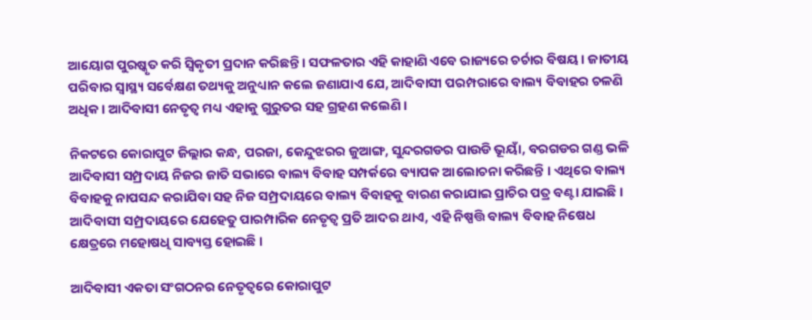ଆୟୋଗ ପୁରଷ୍କୃତ କରି ସ୍ୱିକୃତୀ ପ୍ରଦାନ କରିଛନ୍ତି । ସଫଳତାର ଏହି କାହାଣି ଏବେ ରାଜ୍ୟରେ ଚର୍ଚାର ବିଷୟ । ଜାତୀୟ ପରିବାର ସ୍ୱାସ୍ଥ୍ୟ ସର୍ବେକ୍ଷଣ ତଥ୍ୟକୁ ଅନୁଧ୍ୟାନ କଲେ ଜଣାଯାଏ ଯେ, ଆଦିବାସୀ ପରମ୍ପରାରେ ବାଲ୍ୟ ବିବାହର ଚଳଣି ଅଧିକ । ଆଦିବାସୀ ନେତୃତ୍ୱ ମଧ୍ୟ ଏହାକୁ ଗୁରୁତର ସହ ଗ୍ରହଣ କଲେଣି ।

ନିକଟରେ କୋରାପୁଟ ଜିଲ୍ଲାର କନ୍ଧ, ପରଜା, କେନ୍ଦୁଝରର ଜୁଆଙ୍ଗ, ସୁନ୍ଦରଗଡର ପାଉଡି ଭୂୟାଁ, ବରଗଡର ଗଣ୍ଡ ଭଳି ଆଦିବାସୀ ସମ୍ପ୍ରଦାୟ ନିଜର ଜାତି ସଭାରେ ବାଲ୍ୟ ବିବାହ ସମ୍ପର୍କରେ ବ୍ୟାପକ ଆଲୋଚନା କରିଛନ୍ତି । ଏଥିରେ ବାଲ୍ୟ ବିବାହକୁ ନାପସନ୍ଦ କରାଯିବା ସହ ନିଜ ସମ୍ପ୍ରଦାୟରେ ବାଲ୍ୟ ବିବାହକୁ ବାରଣ କରାଯାଇ ପ୍ରାଚିର ପତ୍ର ବଣ୍ଟା ଯାଇଛି । ଆଦିବାସୀ ସମ୍ପ୍ରଦାୟରେ ଯେହେତୁ ପାରମ୍ପାରିକ ନେତୃତ୍ୱ ପ୍ରତି ଆଦର ଥାଏ, ଏହି ନିଷ୍ପତ୍ତି ବାଲ୍ୟ ବିବାହ ନିଷେଧ କ୍ଷେତ୍ରରେ ମହୋଷଧି ସାବ୍ୟସ୍ତ ହୋଇଛି ।

ଆଦିବାସୀ ଏକତା ସଂଗଠନର ନେତୃତ୍ୱରେ କୋରାପୁଟ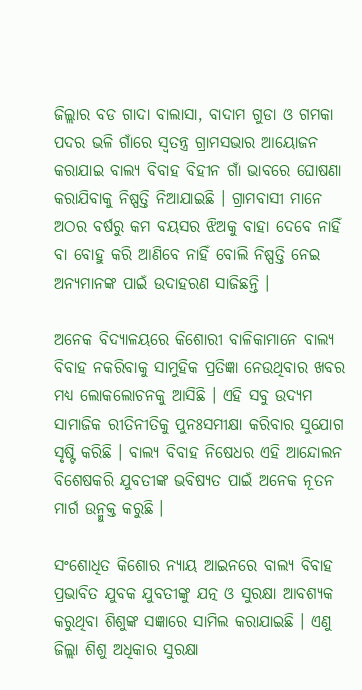ଜିଲ୍ଲାର ବଡ ଗାଦା ବାଲାସା, ବାଦାମ ଗୁଡା ଓ ଗମକା ପଦର ଭଳି ଗାଁରେ ସ୍ୱତନ୍ତ୍ର ଗ୍ରାମସଭାର ଆୟୋଜନ କରାଯାଇ ବାଲ୍ୟ ବିବାହ ବିହୀନ ଗାଁ ଭାବରେ ଘୋଷଣା କରାଯିବାକୁ ନିଷ୍ପତ୍ତି ନିଆଯାଇଛି । ଗ୍ରାମବାସୀ ମାନେ ଅଠର ବର୍ଷରୁ କମ ବୟସର ଝିଅକୁ ବାହା ଦେବେ ନାହିଁ ବା ବୋହୁ କରି ଆଣିବେ ନାହିଁ ବୋଲି ନିଷ୍ପତ୍ତି ନେଇ ଅନ୍ୟମାନଙ୍କ ପାଇଁ ଉଦାହରଣ ସାଜିଛନ୍ତି ।

ଅନେକ ବିଦ୍ୟାଳୟରେ କିଶୋରୀ ବାଳିକାମାନେ ବାଲ୍ୟ ବିବାହ ନକରିବାକୁ ସାମୁହିକ ପ୍ରତିଜ୍ଞା ନେଉଥିବାର ଖବର ମଧ୍ୟ ଲୋକଲୋଚନକୁ ଆସିଛି । ଏହି ସବୁ ଉଦ୍ୟମ ସାମାଜିକ ରୀତିନୀତିକୁ ପୁନଃସମୀକ୍ଷା କରିବାର ସୁଯୋଗ ସୃଷ୍ଟି କରିଛି । ବାଲ୍ୟ ବିବାହ ନିଷେଧର ଏହି ଆନ୍ଦୋଲନ ବିଶେଷକରି ଯୁବତୀଙ୍କ ଭବିଷ୍ୟତ ପାଇଁ ଅନେକ ନୂତନ ମାର୍ଗ ଉନ୍ମୁକ୍ତ କରୁଛି ।

ସଂଶୋଧିତ କିଶୋର ନ୍ୟାୟ ଆଇନରେ ବାଲ୍ୟ ବିବାହ ପ୍ରଭାବିତ ଯୁବକ ଯୁବତୀଙ୍କୁ ଯତ୍ନ ଓ ସୁରକ୍ଷା ଆବଶ୍ୟକ କରୁଥିବା ଶିଶୁଙ୍କ ସଜ୍ଞାରେ ସାମିଲ କରାଯାଇଛି । ଏଣୁ ଜିଲ୍ଲା ଶିଶୁ ଅଧିକାର ସୁରକ୍ଷା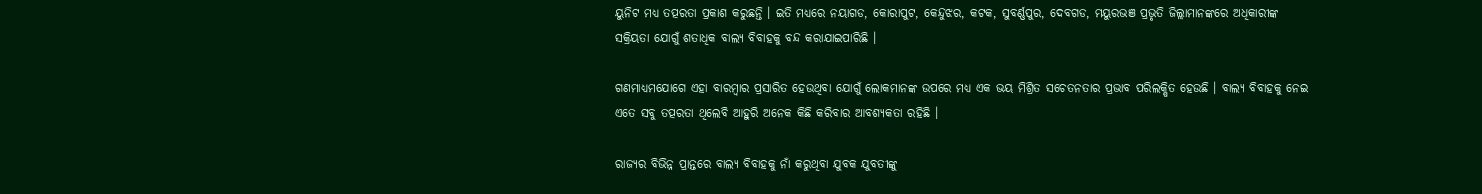ୟୁନିଟ ମଧ୍ୟ ତତ୍ପରତା ପ୍ରକାଶ କରୁଛନ୍ତି । ଇତି ମଧ୍ୟରେ ନୟାଗଡ, କୋରାପୁଟ, କେନ୍ଦୁଝର, କଟକ, ସୁବର୍ଣ୍ଣପୁର, ଦେବଗଡ, ମୟୁରଭଞ ପ୍ରଭୃତି ଜିଲ୍ଲାମାନଙ୍କରେ ଅଧିକାରୀଙ୍କ ସକ୍ରିୟତା ଯୋଗୁଁ ଶତାଧିକ ବାଲ୍ୟ ବିବାହକୁ ବନ୍ଦ କରାଯାଇପାରିଛି ।

ଗଣମାଧ୍ୟମଯୋଗେ ଏହା ବାରମ୍ବାର ପ୍ରସାରିତ ହେଉଥିବା ଯୋଗୁଁ ଲୋକମାନଙ୍କ ଉପରେ ମଧ୍ୟ ଏକ ଭୟ ମିଶ୍ରିତ ସଚେତନତାର ପ୍ରଭାବ ପରିଲକ୍ଷିତ ହେଉଛି । ବାଲ୍ୟ ବିବାହକୁ ନେଇ ଏତେ ସବୁ ତତ୍ପରତା ଥିଲେବି ଆହୁରି ଅନେକ କିଛି କରିବାର ଆବଶ୍ୟକତା ରହିଛି ।

ରାଜ୍ୟର ବିଭିନ୍ନ ପ୍ରାନ୍ତରେ ବାଲ୍ୟ ବିବାହକୁ ନାଁ କରୁଥିବା ଯୁବକ ଯୁବତୀଙ୍କୁ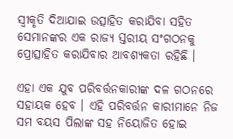ସ୍ୱୀକୃତି ଦିଆଯାଇ ଉତ୍ସାହିତ କରାଯିବା ସହିତ ସେମାନଙ୍କର ଏକ ରାଜ୍ୟ ସ୍ତରୀୟ ସଂଗଠନକୁ ପ୍ରୋତ୍ସାହିତ କରାଯିବାର ଆବଶ୍ୟକତା ରହିଛି ।

ଏହା ଏକ ଯୁବ ପରିବର୍ତ୍ତନକାରୀଙ୍କ ଦଳ ଗଠନରେ ସହାୟକ ହେବ । ଏହି ପରିବର୍ତ୍ତନ କାରୀମାନେ ନିଜ ସମ ବୟସ ପିଲାଙ୍କ ସହ ନିୟୋଜିତ ହୋଇ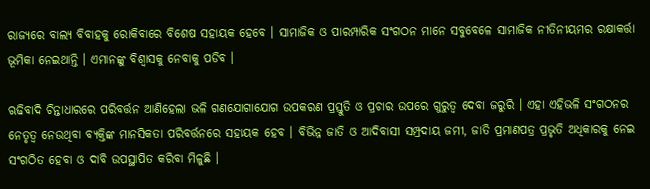ରାଜ୍ୟରେ ବାଲ୍ୟ ବିବାହକୁ ରୋକିବାରେ ବିଶେଷ ସହାୟକ ହେବେ । ସାମାଜିକ ଓ ପାରମ୍ପାରିକ ସଂଗଠନ ମାନେ ସବୁବେଳେ ସାମାଜିକ ନୀତିନୀୟମର ରକ୍ଷାକର୍ତ୍ତା ଭୂମିକା ନେଇଥାନ୍ତି । ଏମାନଙ୍କୁ ବିଶ୍ୱାସକୁ ନେବାକୁ ପଡିବ ।

ଋଢିବାଦି ଚିନ୍ତାଧାରରେ ପରିବର୍ତ୍ତନ ଆଣିହେଲା ଭଳି ଗଣଯୋଗାଯୋଗ ଉପକରଣ ପ୍ରସ୍ତୁତି ଓ ପ୍ରଚାର ଉପରେ ଗୁରୁତ୍ୱ ଦେବା ଜରୁରି । ଏହା ଏହିଭଳି ସଂଗଠନର ନେତୃତ୍ୱ ନେଉଥିବା ବ୍ୟକ୍ତିଙ୍କ ମାନସିକତା ପରିବର୍ତ୍ତନରେ ସହାୟକ ହେବ । ବିଭିନ୍ନ ଜାତି ଓ ଆଦିବାସୀ ସମ୍ପ୍ରଦାୟ ଜମୀ, ଜାତି ପ୍ରମାଣପତ୍ର ପ୍ରଭୃତି ଅଧିକାରକୁ ନେଇ ସଂଗଠିତ ହେବା ଓ ଦାବି ଉପସ୍ଥାପିତ କରିବା ମିଳୁଛି ।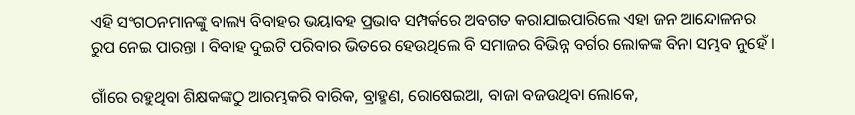ଏହି ସଂଗଠନମାନଙ୍କୁ ବାଲ୍ୟ ବିବାହର ଭୟାବହ ପ୍ରଭାବ ସମ୍ପର୍କରେ ଅବଗତ କରାଯାଇପାରିଲେ ଏହା ଜନ ଆନ୍ଦୋଳନର ରୁପ ନେଇ ପାରନ୍ତା । ବିବାହ ଦୁଇଟି ପରିବାର ଭିତରେ ହେଉଥିଲେ ବି ସମାଜର ବିଭିନ୍ନ ବର୍ଗର ଲୋକଙ୍କ ବିନା ସମ୍ଭବ ନୁହେଁ ।

ଗାଁରେ ରହୁଥିବା ଶିକ୍ଷକଙ୍କଠୁ ଆରମ୍ଭକରି ବାରିକ, ବ୍ରାହ୍ମଣ, ରୋଷେଇଆ, ବାଜା ବଜଉଥିବା ଲୋକେ,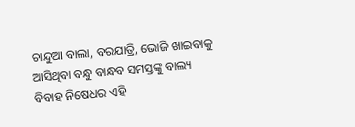ଚାନ୍ଦୁଆ ବାଲା, ବରଯାତ୍ରି, ଭୋଜି ଖାଇବାକୁ ଆସିଥିବା ବନ୍ଧୁ ବାନ୍ଧବ ସମସ୍ତଙ୍କୁ ବାଲ୍ୟ ବିବାହ ନିଷେଧର ଏହି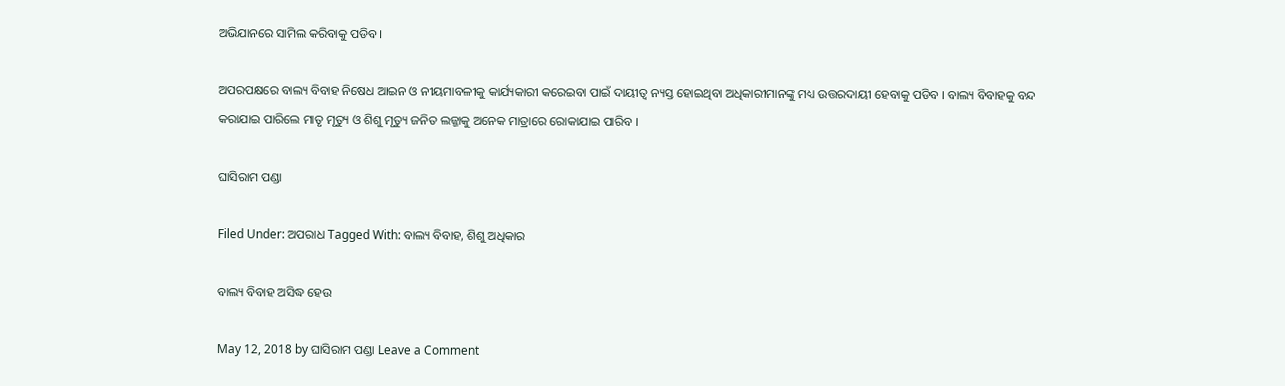ଅଭିଯାନରେ ସାମିଲ କରିବାକୁ ପଡିବ ।

ଅପରପକ୍ଷରେ ବାଲ୍ୟ ବିବାହ ନିଷେଧ ଆଇନ ଓ ନୀୟମାବଳୀକୁ କାର୍ଯ୍ୟକାରୀ କରେଇବା ପାଇଁ ଦାୟୀତ୍ୱ ନ୍ୟସ୍ତ ହୋଇଥିବା ଅଧିକାରୀମାନଙ୍କୁ ମଧ୍ୟ ଉତ୍ତରଦାୟୀ ହେବାକୁ ପଡିବ । ବାଲ୍ୟ ବିବାହକୁ ବନ୍ଦ କରାଯାଇ ପାରିଲେ ମାତୃ ମୃତ୍ୟୁ ଓ ଶିଶୁ ମୃତ୍ୟୁ ଜନିତ ଲଜ୍ଜାକୁ ଅନେକ ମାତ୍ରାରେ ରୋକାଯାଇ ପାରିବ ।

ଘାସିରାମ ପଣ୍ଡା

Filed Under: ଅପରାଧ Tagged With: ବାଲ୍ୟ ବିବାହ, ଶିଶୁ ଅଧିକାର

ବାଲ୍ୟ ବିବାହ ଅସିଦ୍ଧ ହେଉ

May 12, 2018 by ଘାସିରାମ ପଣ୍ଡା Leave a Comment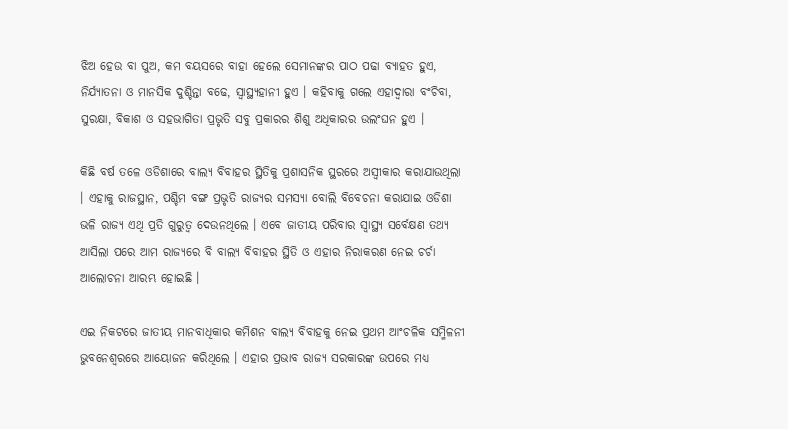ଝିଅ ହେଉ ବା ପୁଅ, କମ ବୟସରେ ବାହା ହେଲେ ସେମାନଙ୍କର ପାଠ ପଢା ବ୍ୟାହତ ହୁଏ, ନିର୍ଯ୍ୟାତନା ଓ ମାନସିକ ଦୁଶ୍ଚିନ୍ତା ବଢେ, ସ୍ୱାସ୍ଥ୍ୟହାନୀ ହୁଏ । କହିବାକୁ ଗଲେ ଏହାଦ୍ୱାରା ବଂଚିବା, ସୁରକ୍ଷା, ବିକାଶ ଓ ସହଭାଗିତା ପ୍ରଭୃତି ସବୁ ପ୍ରକାରର ଶିଶୁ ଅଧିକାରର ଉଲଂଘନ ହୁଏ ।

କିଛି ବର୍ଷ ତଳେ ଓଡିଶାରେ ବାଲ୍ୟ ବିବାହର ସ୍ଥିତିକୁ ପ୍ରଶାସନିକ ସ୍ଥରରେ ଅସ୍ୱୀକାର କରାଯାଉଥିଲା । ଏହାକୁ ରାଜସ୍ଥାନ, ପଶ୍ଚିମ ବଙ୍ଗ ପ୍ରଭୃତି ରାଜ୍ୟର ସମସ୍ୟା ବୋଲି ବିବେଚନା କରାଯାଇ ଓଡିଶା ଭଳି ରାଜ୍ୟ ଏଥି ପ୍ରତି ଗୁରୁତ୍ୱ ଦେଉନଥିଲେ । ଏବେ ଜାତୀୟ ପରିବାର ସ୍ୱାସ୍ଥ୍ୟ ସର୍ବେକ୍ଷଣ ତଥ୍ୟ ଆସିଲା ପରେ ଆମ ରାଜ୍ୟରେ ବି ବାଲ୍ୟ ବିବାହର ସ୍ଥିତି ଓ ଏହାର ନିରାକରଣ ନେଇ ଚର୍ଚା ଆଲୋଚନା ଆରମ୍ଭ ହୋଇଛି ।

ଏଇ ନିକଟରେ ଜାତୀୟ ମାନବାଧିକାର କମିଶନ ବାଲ୍ୟ ବିବାହକୁ ନେଇ ପ୍ରଥମ ଆଂଚଳିକ ସମ୍ମିଳନୀ ଭୁବନେଶ୍ୱରରେ ଆୟୋଜନ କରିଥିଲେ । ଏହାର ପ୍ରଭାବ ରାଜ୍ୟ ସରକାରଙ୍କ ଉପରେ ମଧ୍ୟ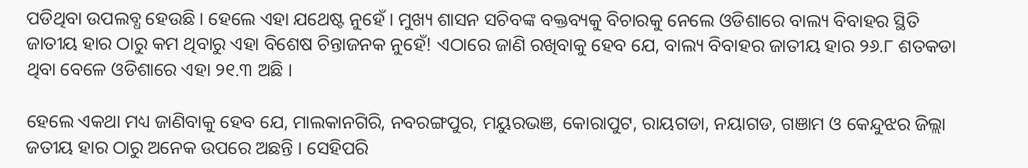ପଡିଥିବା ଉପଲବ୍ଧ ହେଉଛି । ହେଲେ ଏହା ଯଥେଷ୍ଟ ନୁହେଁ । ମୁଖ୍ୟ ଶାସନ ସଚିବଙ୍କ ବକ୍ତବ୍ୟକୁ ବିଚାରକୁ ନେଲେ ଓଡିଶାରେ ବାଲ୍ୟ ବିବାହର ସ୍ଥିତି ଜାତୀୟ ହାର ଠାରୁ କମ ଥିବାରୁ ଏହା ବିଶେଷ ଚିନ୍ତାଜନକ ନୁହେଁ! ଏଠାରେ ଜାଣି ରଖିବାକୁ ହେବ ଯେ, ବାଲ୍ୟ ବିବାହର ଜାତୀୟ ହାର ୨୬.୮ ଶତକଡା ଥିବା ବେଳେ ଓଡିଶାରେ ଏହା ୨୧.୩ ଅଛି ।

ହେଲେ ଏକଥା ମଧ୍ୟ ଜାଣିବାକୁ ହେବ ଯେ, ମାଲକାନଗିରି, ନବରଙ୍ଗପୁର, ମୟୁରଭଞ, କୋରାପୁଟ, ରାୟଗଡା, ନୟାଗଡ, ଗଞାମ ଓ କେନ୍ଦୁଝର ଜିଲ୍ଲା ଜତୀୟ ହାର ଠାରୁ ଅନେକ ଉପରେ ଅଛନ୍ତି । ସେହିପରି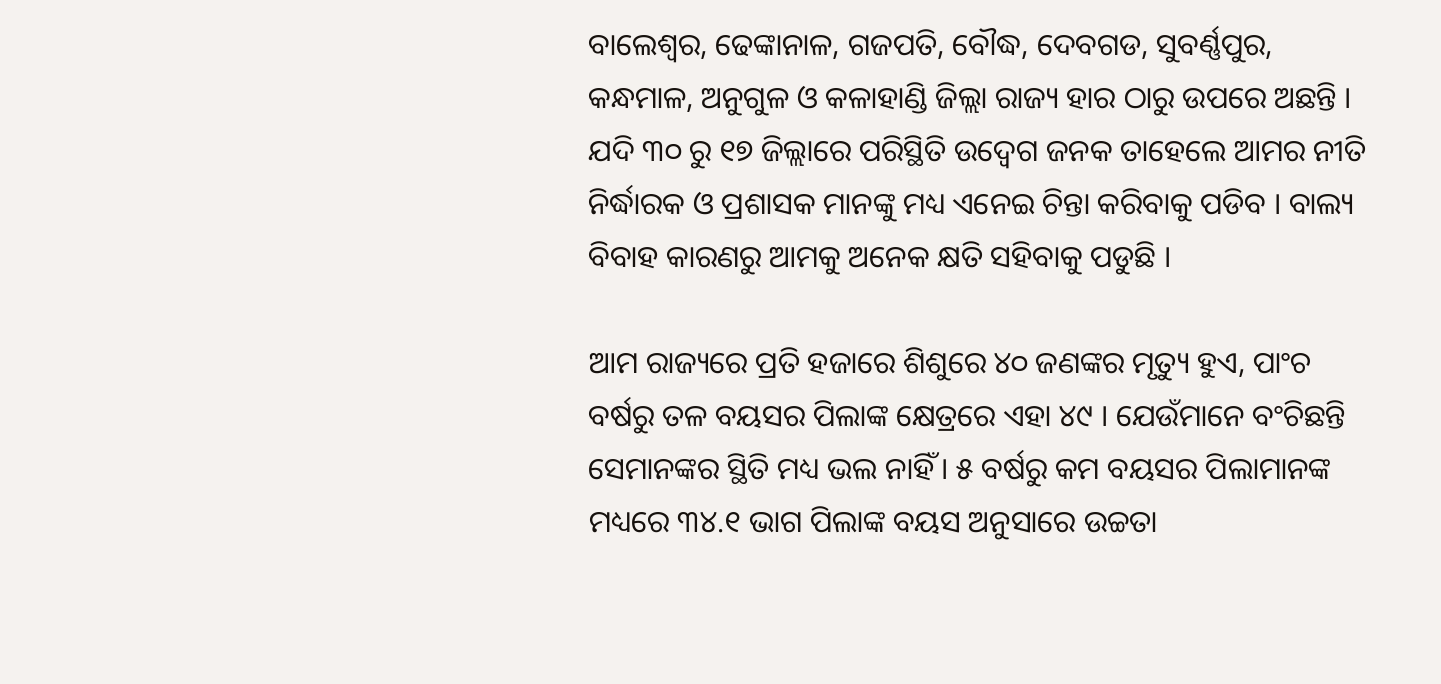ବାଲେଶ୍ୱର, ଢେଙ୍କାନାଳ, ଗଜପତି, ବୌଦ୍ଧ, ଦେବଗଡ, ସୁବର୍ଣ୍ଣପୁର, କନ୍ଧମାଳ, ଅନୁଗୁଳ ଓ କଳାହାଣ୍ଡି ଜିଲ୍ଲା ରାଜ୍ୟ ହାର ଠାରୁ ଉପରେ ଅଛନ୍ତି । ଯଦି ୩୦ ରୁ ୧୭ ଜିଲ୍ଲାରେ ପରିସ୍ଥିତି ଉଦ୍ୱେଗ ଜନକ ତାହେଲେ ଆମର ନୀତି ନିର୍ଦ୍ଧାରକ ଓ ପ୍ରଶାସକ ମାନଙ୍କୁ ମଧ୍ୟ ଏନେଇ ଚିନ୍ତା କରିବାକୁ ପଡିବ । ବାଲ୍ୟ ବିବାହ କାରଣରୁ ଆମକୁ ଅନେକ କ୍ଷତି ସହିବାକୁ ପଡୁଛି ।

ଆମ ରାଜ୍ୟରେ ପ୍ରତି ହଜାରେ ଶିଶୁରେ ୪୦ ଜଣଙ୍କର ମୃତ୍ୟୁ ହୁଏ, ପାଂଚ ବର୍ଷରୁ ତଳ ବୟସର ପିଲାଙ୍କ କ୍ଷେତ୍ରରେ ଏହା ୪୯ । ଯେଉଁମାନେ ବଂଚିଛନ୍ତି ସେମାନଙ୍କର ସ୍ଥିତି ମଧ୍ୟ ଭଲ ନାହିଁ । ୫ ବର୍ଷରୁ କମ ବୟସର ପିଲାମାନଙ୍କ ମଧ୍ୟରେ ୩୪.୧ ଭାଗ ପିଲାଙ୍କ ବୟସ ଅନୁସାରେ ଉଚ୍ଚତା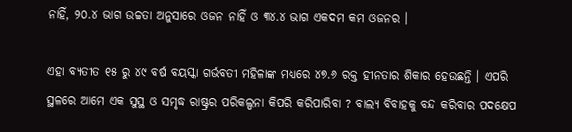ନାହିଁ, ୨୦.୪ ଭାଗ ଉଚ୍ଚତା ଅନୁସାରେ ଓଜନ ନାହିଁ ଓ ୩୪.୪ ଭାଗ ଏକଦମ କମ ଓଜନର ।

ଏହା ବ୍ୟତୀତ ୧୫ ରୁ ୪୯ ବର୍ଷ ବୟସ୍କା ଗର୍ଭବତୀ ମହିଳାଙ୍କ ମଧ୍ୟରେ ୪୭.୬ ରକ୍ତ ହୀନତାର ଶିକାର ହେଉଛନ୍ତି । ଏପରି ସ୍ଥଳରେ ଆମେ ଏକ ସୁସ୍ଥ ଓ ସମୃଦ୍ଧ ରାଷ୍ଟ୍ରର ପରିକଲ୍ପନା କିପରି କରିପାରିବା ? ବାଲ୍ୟ ବିବାହକୁ ବନ୍ଦ କରିବାର ପଦକ୍ଷେପ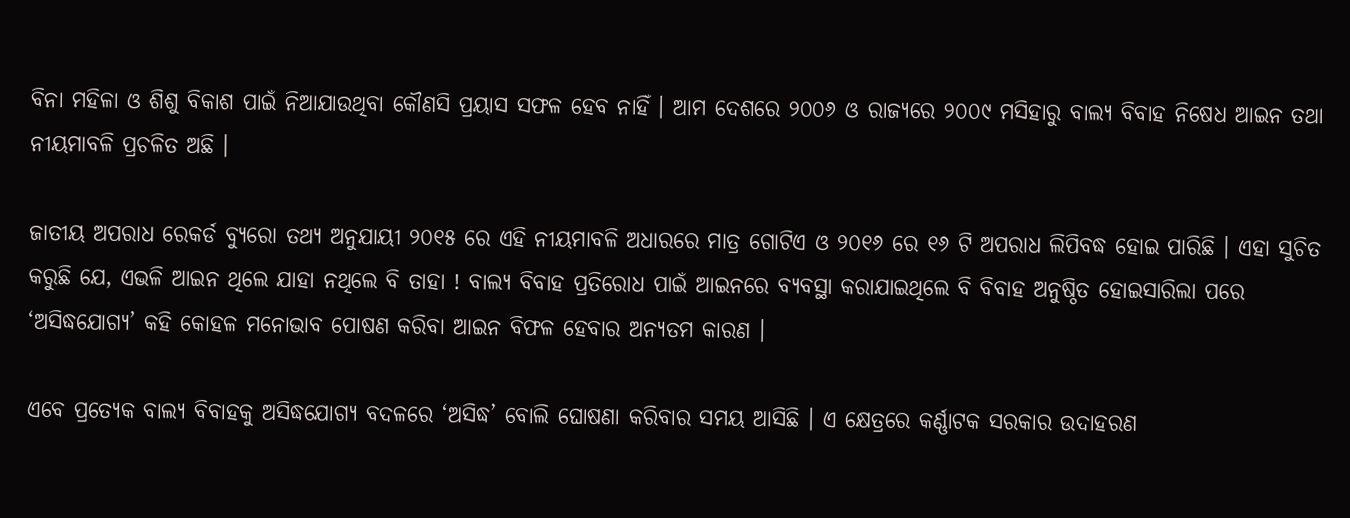ବିନା ମହିଳା ଓ ଶିଶୁ ବିକାଶ ପାଇଁ ନିଆଯାଉଥିବା କୌଣସି ପ୍ରୟାସ ସଫଳ ହେବ ନାହିଁ । ଆମ ଦେଶରେ ୨୦୦୬ ଓ ରାଜ୍ୟରେ ୨୦୦୯ ମସିହାରୁ ବାଲ୍ୟ ବିବାହ ନିଷେଧ ଆଇନ ତଥା ନୀୟମାବଳି ପ୍ରଚଳିତ ଅଛି ।

ଜାତୀୟ ଅପରାଧ ରେକର୍ଡ ବ୍ୟୁରୋ ତଥ୍ୟ ଅନୁଯାୟୀ ୨୦୧୫ ରେ ଏହି ନୀୟମାବଳି ଅଧାରରେ ମାତ୍ର ଗୋଟିଏ ଓ ୨୦୧୬ ରେ ୧୬ ଟି ଅପରାଧ ଲିପିବଦ୍ଧ ହୋଇ ପାରିଛି । ଏହା ସୁଚିତ କରୁଛି ଯେ, ଏଭଳି ଆଇନ ଥିଲେ ଯାହା ନଥିଲେ ବି ତାହା ! ବାଲ୍ୟ ବିବାହ ପ୍ରତିରୋଧ ପାଇଁ ଆଇନରେ ବ୍ୟବସ୍ଥା କରାଯାଇଥିଲେ ବି ବିବାହ ଅନୁଷ୍ଠିତ ହୋଇସାରିଲା ପରେ ‘ଅସିଦ୍ଧଯୋଗ୍ୟ’ କହି କୋହଳ ମନୋଭାବ ପୋଷଣ କରିବା ଆଇନ ବିଫଳ ହେବାର ଅନ୍ୟତମ କାରଣ ।

ଏବେ ପ୍ରତ୍ୟେକ ବାଲ୍ୟ ବିବାହକୁ ଅସିଦ୍ଧଯୋଗ୍ୟ ବଦଳରେ ‘ଅସିଦ୍ଧ’ ବୋଲି ଘୋଷଣା କରିବାର ସମୟ ଆସିଛି । ଏ କ୍ଷେତ୍ରରେ କର୍ଣ୍ଣାଟକ ସରକାର ଉଦାହରଣ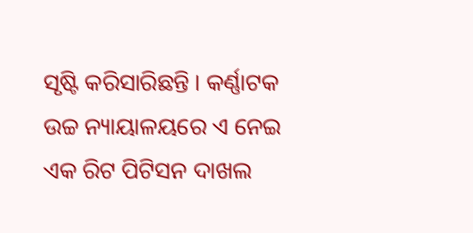ସୃଷ୍ଟି କରିସାରିଛନ୍ତି । କର୍ଣ୍ଣାଟକ ଉଚ୍ଚ ନ୍ୟାୟାଳୟରେ ଏ ନେଇ ଏକ ରିଟ ପିଟିସନ ଦାଖଲ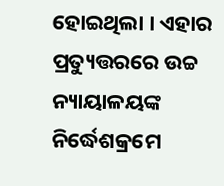ହୋଇଥିଲା । ଏହାର ପ୍ରତ୍ୟୁତ୍ତରରେ ଉଚ୍ଚ ନ୍ୟାୟାଳୟଙ୍କ ନିର୍ଦ୍ଧେଶକ୍ରମେ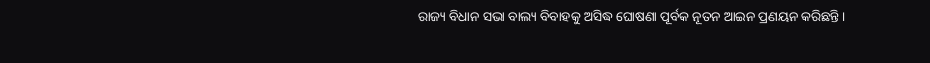ରାଜ୍ୟ ବିଧାନ ସଭା ବାଲ୍ୟ ବିବାହକୁ ଅସିଦ୍ଧ ଘୋଷଣା ପୂର୍ବକ ନୂତନ ଆଇନ ପ୍ରଣୟନ କରିଛନ୍ତି ।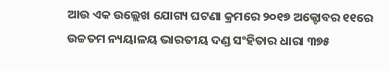ଆଉ ଏକ ଉଲ୍ଲେଖ ଯୋଗ୍ୟ ଘଟଣା କ୍ରମରେ ୨୦୧୭ ଅକ୍ଟୋବର ୧୧ରେ ଉଚ୍ଚତମ ନ୍ୟୟାଳୟ ଭାରତୀୟ ଦଣ୍ଡ ସଂହିତାର ଧାରା ୩୭୫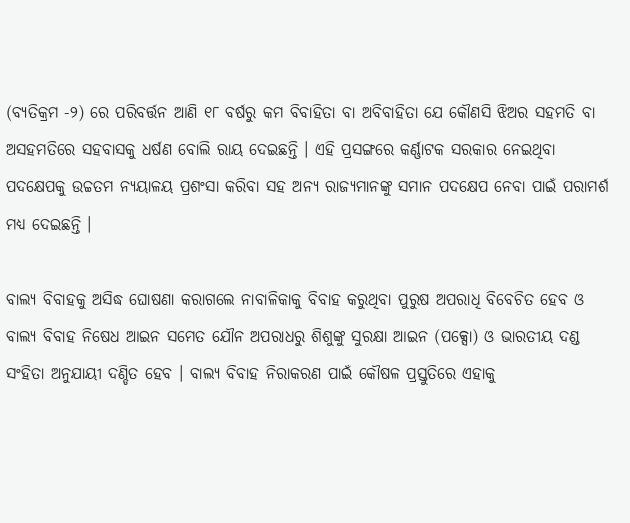(ବ୍ୟତିକ୍ରମ -୨) ରେ ପରିବର୍ତ୍ତନ ଆଣି ୧୮ ବର୍ଷରୁ କମ ବିବାହିତା ବା ଅବିବାହିତା ଯେ କୌଣସି ଝିଅର ସହମତି ବା ଅସହମତିରେ ସହବାସକୁ ଧର୍ଷଣ ବୋଲି ରାୟ ଦେଇଛନ୍ତି । ଏହି ପ୍ରସଙ୍ଗରେ କର୍ଣ୍ଣାଟକ ସରକାର ନେଇଥିବା ପଦକ୍ଷେପକୁ ଉଚ୍ଚତମ ନ୍ୟୟାଳୟ ପ୍ରଶଂସା କରିବା ସହ ଅନ୍ୟ ରାଜ୍ୟମାନଙ୍କୁ ସମାନ ପଦକ୍ଷେପ ନେବା ପାଇଁ ପରାମର୍ଶ ମଧ୍ୟ ଦେଇଛନ୍ତି ।

ବାଲ୍ୟ ବିବାହକୁ ଅସିଦ୍ଧ ଘୋଷଣା କରାଗଲେ ନାବାଳିକାକୁ ବିବାହ କରୁଥିବା ପୁରୁଷ ଅପରାଧି ବିବେଚିତ ହେବ ଓ ବାଲ୍ୟ ବିବାହ ନିଷେଧ ଆଇନ ସମେତ ଯୌନ ଅପରାଧରୁ ଶିଶୁଙ୍କୁ ସୁରକ୍ଷା ଆଇନ (ପକ୍ସୋ) ଓ ଭାରତୀୟ ଦଣ୍ଡ ସଂହିତା ଅନୁଯାୟୀ ଦଣ୍ଡିତ ହେବ । ବାଲ୍ୟ ବିବାହ ନିରାକରଣ ପାଇଁ କୌଷଳ ପ୍ରସ୍ତୁତିରେ ଏହାକୁ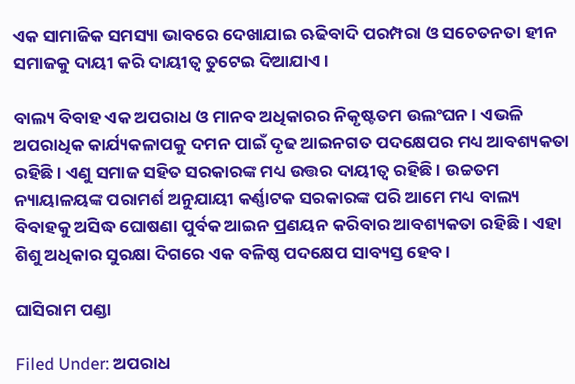ଏକ ସାମାଜିକ ସମସ୍ୟା ଭାବରେ ଦେଖାଯାଇ ଋଢିବାଦି ପରମ୍ପରା ଓ ସଚେତନତା ହୀନ ସମାଜକୁ ଦାୟୀ କରି ଦାୟୀତ୍ୱ ତୁଟେଇ ଦିଆଯାଏ ।

ବାଲ୍ୟ ବିବାହ ଏକ ଅପରାଧ ଓ ମାନବ ଅଧିକାରର ନିକୃଷ୍ଟତମ ଉଲଂଘନ । ଏଭଳି ଅପରାଧିକ କାର୍ଯ୍ୟକଳାପକୁ ଦମନ ପାଇଁ ଦୃଢ ଆଇନଗତ ପଦକ୍ଷେପର ମଧ୍ୟ ଆବଶ୍ୟକତା ରହିଛି । ଏଣୁ ସମାଜ ସହିତ ସରକାରଙ୍କ ମଧ୍ୟ ଉତ୍ତର ଦାୟୀତ୍ୱ ରହିଛି । ଉଚ୍ଚତମ ନ୍ୟାୟାଳୟଙ୍କ ପରାମର୍ଶ ଅନୁଯାୟୀ କର୍ଣ୍ଣାଟକ ସରକାରଙ୍କ ପରି ଆମେ ମଧ୍ୟ ବାଲ୍ୟ ବିବାହକୁ ଅସିଦ୍ଧ ଘୋଷଣା ପୁର୍ବକ ଆଇନ ପ୍ରଣୟନ କରିବାର ଆବଶ୍ୟକତା ରହିଛି । ଏହା ଶିଶୁ ଅଧିକାର ସୁରକ୍ଷା ଦିଗରେ ଏକ ବଳିଷ୍ଠ ପଦକ୍ଷେପ ସାବ୍ୟସ୍ତ ହେବ ।

ଘାସିରାମ ପଣ୍ଡା

Filed Under: ଅପରାଧ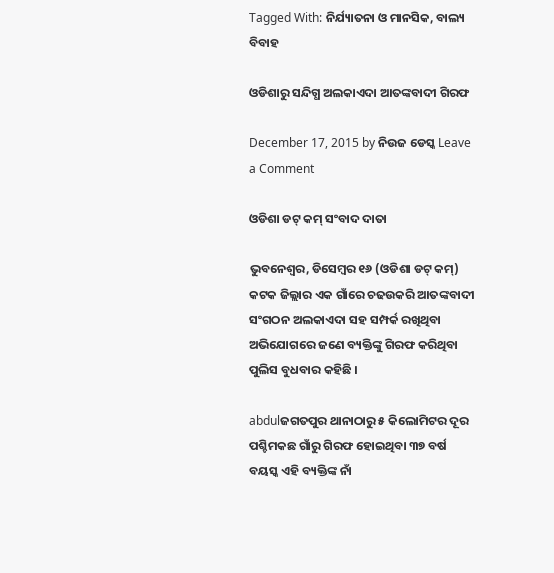Tagged With: ନିର୍ଯ୍ୟାତନା ଓ ମାନସିକ, ବାଲ୍ୟ ବିବାହ

ଓଡିଶାରୁ ସନ୍ଦିଗ୍ଧ ଅଲକାଏଦା ଆତଙ୍କବାଦୀ ଗିରଫ

December 17, 2015 by ନିଉଜ ଡେସ୍କ Leave a Comment

ଓଡିଶା ଡଟ୍ କମ୍ ସଂବାଦ ଦାତା

ଭୁବନେଶ୍ଵର, ଡିସେମ୍ବର ୧୬ (ଓଡିଶା ଡଟ୍ କମ୍) କଟକ ଜିଲ୍ଲାର ଏକ ଗାଁରେ ଚଢଉକରି ଆତଙ୍କବାଦୀ ସଂଗଠନ ଅଲକାଏଦା ସହ ସମ୍ପର୍କ ରଖିଥିବା ଅଭିଯୋଗରେ ଜଣେ ବ୍ୟକ୍ତିଙ୍କୁ ଗିରଫ କରିଥିବା ପୁଲିସ ବୁଧବାର କହିଛି ।

abdulଜଗତପୁର ଥାନାଠାରୁ ୫ କିଲୋମିଟର ଦୂର ପଶ୍ଚିମକଛ ଗାଁରୁ ଗିରଫ ହୋଇଥିବା ୩୭ ବର୍ଷ ବୟସ୍କ ଏହି ବ୍ୟକ୍ତିଙ୍କ ନାଁ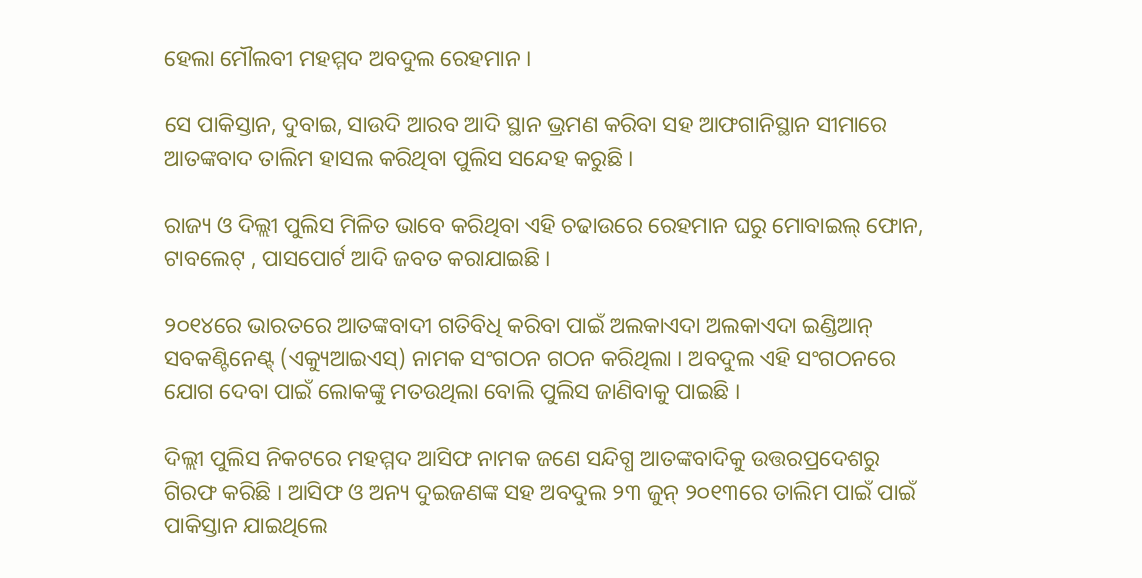ହେଲା ମୌଲବୀ ମହମ୍ମଦ ଅବଦୁଲ ରେହମାନ ।

ସେ ପାକିସ୍ତାନ, ଦୁବାଇ, ସାଉଦି ଆରବ ଆଦି ସ୍ଥାନ ଭ୍ରମଣ କରିବା ସହ ଆଫଗାନିସ୍ଥାନ ସୀମାରେ ଆତଙ୍କବାଦ ତାଲିମ ହାସଲ କରିଥିବା ପୁଲିସ ସନ୍ଦେହ କରୁଛି ।

ରାଜ୍ୟ ଓ ଦିଲ୍ଲୀ ପୁଲିସ ମିଳିତ ଭାବେ କରିଥିବା ଏହି ଚଢାଉରେ ରେହମାନ ଘରୁ ମୋବାଇଲ୍ ଫୋନ, ଟାବଲେଟ୍ , ପାସପୋର୍ଟ ଆଦି ଜବତ କରାଯାଇଛି ।

୨୦୧୪ରେ ଭାରତରେ ଆତଙ୍କବାଦୀ ଗତିବିଧି କରିବା ପାଇଁ ଅଲକାଏଦା ଅଲକାଏଦା ଇଣ୍ଡିଆନ୍ ସବକଣ୍ଟିନେଣ୍ଟ୍ (ଏକ୍ୟୁଆଇଏସ୍) ନାମକ ସଂଗଠନ ଗଠନ କରିଥିଲା । ଅବଦୁଲ ଏହି ସଂଗଠନରେ ଯୋଗ ଦେବା ପାଇଁ ଲୋକଙ୍କୁ ମତଉଥିଲା ବୋଲି ପୁଲିସ ଜାଣିବାକୁ ପାଇଛି ।

ଦିଲ୍ଲୀ ପୁଲିସ ନିକଟରେ ମହମ୍ମଦ ଆସିଫ ନାମକ ଜଣେ ସନ୍ଦିଗ୍ଧ ଆତଙ୍କବାଦିକୁ ଉତ୍ତରପ୍ରଦେଶରୁ ଗିରଫ କରିଛି । ଆସିଫ ଓ ଅନ୍ୟ ଦୁଇଜଣଙ୍କ ସହ ଅବଦୁଲ ୨୩ ଜୁନ୍ ୨୦୧୩ରେ ତାଲିମ ପାଇଁ ପାଇଁ ପାକିସ୍ତାନ ଯାଇଥିଲେ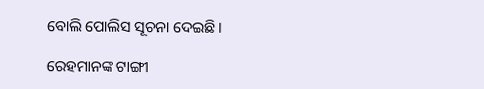ବୋଲି ପୋଲିସ ସୂଚନା ଦେଇଛି ।

ରେହମାନଙ୍କ ଟାଙ୍ଗୀ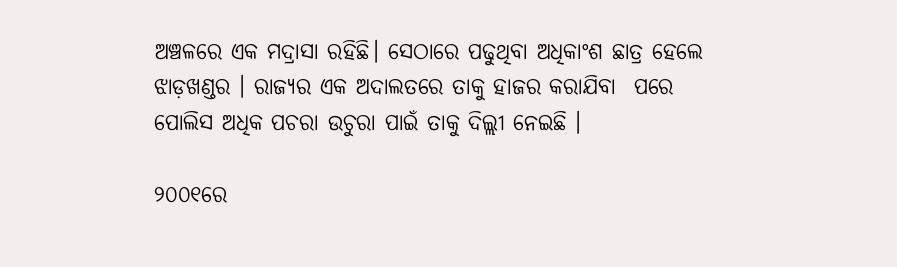ଅଞ୍ଚଳରେ ଏକ ମଦ୍ରାସା ରହିଛି। ସେଠାରେ ପଢୁଥିବା ଅଧିକାଂଶ ଛାତ୍ର ହେଲେ ଝାଡ଼ଖଣ୍ଡର । ରାଜ୍ୟର ଏକ ଅଦାଲତରେ ତାକୁ ହାଜର କରାଯିବା  ପରେ ପୋଲିସ ଅଧିକ ପଚରା ଉଚୁରା ପାଇଁ ତାକୁ ଦିଲ୍ଲୀ ନେଇଛି ।

୨୦୦୧ରେ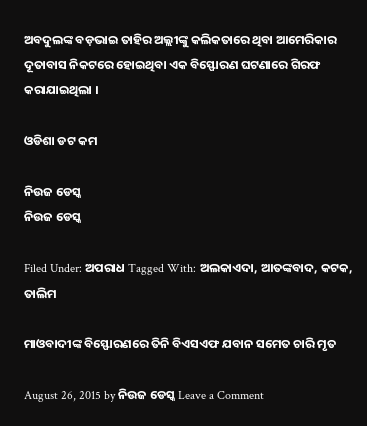ଅବଦୁଲଙ୍କ ବଡ଼ଭାଇ ତାହିର ଅଲ୍ଲୀଙ୍କୁ କଲିକତାରେ ଥିବା ଆମେରିକାର ଦୂତାବାସ ନିକଟରେ ହୋଇଥିବା ଏକ ବିସ୍ଫୋରଣ ଘଟଣାରେ ଗିରଫ କରାଯାଇଥିଲା ।

ଓଡିଶା ଡଟ କମ

ନିଉଜ ଡେସ୍କ
ନିଉଜ ଡେସ୍କ

Filed Under: ଅପରାଧ Tagged With: ଅଲକାଏଦା, ଆତଙ୍କବାଦ, କଟକ, ତାଲିମ

ମାଓବାଦୀଙ୍କ ବିସ୍ଫୋରଣରେ ତିନି ବିଏସଏଫ ଯବାନ ସମେତ ଚାରି ମୃତ

August 26, 2015 by ନିଉଜ ଡେସ୍କ Leave a Comment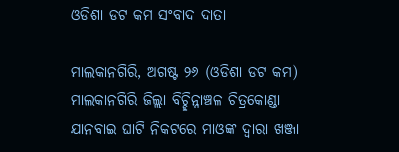ଓଡିଶା ଡଟ କମ ସଂବାଦ ଦାତା

ମାଲକାନଗିରି, ଅଗଷ୍ଟ ୨୬ (ଓଡିଶା ଡଟ କମ) ମାଲକାନଗିରି ଜିଲ୍ଲା ବିଚ୍ଛିନ୍ନାଞ୍ଚଳ ଚିତ୍ରକୋଣ୍ଡା ଯାନବାଇ ଘାଟି ନିକଟରେ ମାଓଙ୍କ ଦ୍ଵାରା ଖଞ୍ଜା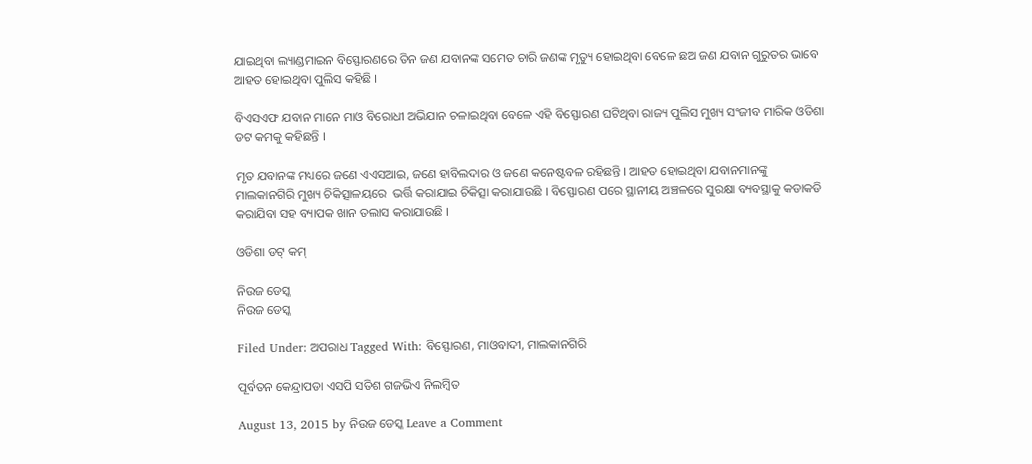ଯାଇଥିବା ଲ୍ୟାଣ୍ଡମାଇନ ବିସ୍ଫୋରଣରେ ତିନ ଜଣ ଯବାନଙ୍କ ସମେତ ଚାରି ଜଣଙ୍କ ମୃତ୍ୟୁ ହୋଇଥିବା ବେଳେ ଛଅ ଜଣ ଯବାନ ଗୁରୁତର ଭାବେ ଆହତ ହୋଇଥିବା ପୁଲିସ କହିଛି ।

ବିଏସଏଫ ଯବାନ ମାନେ ମାଓ ବିରୋଧୀ ଅଭିଯାନ ଚଳାଇଥିବା ବେଳେ ଏହି ବିସ୍ଫୋରଣ ଘଟିଥିବା ରାଜ୍ୟ ପୁଲିସ ମୁଖ୍ୟ ସଂଜୀବ ମାରିକ ଓଡିଶା ଡଟ କମକୁ କହିଛନ୍ତି ।

ମୃତ ଯବାନଙ୍କ ମଧ୍ୟରେ ଜଣେ ଏଏସଆଇ, ଜଣେ ହାବିଲଦାର ଓ ଜଣେ କନେଷ୍ଟବଳ ରହିଛନ୍ତି । ଆହତ ହୋଇଥିବା ଯବାନମାନଙ୍କୁ ମାଲକାନଗିରି ମୁଖ୍ୟ ଚିକିତ୍ସାଳୟରେ  ଭର୍ତ୍ତି କରାଯାଇ ଚିକିତ୍ସା କରାଯାଉଛି । ବିସ୍ଫୋରଣ ପରେ ସ୍ଥାନୀୟ ଅଞ୍ଚଳରେ ସୁରକ୍ଷା ବ୍ୟବସ୍ଥାକୁ କଡାକଡି କରାଯିବା ସହ ବ୍ୟାପକ ଖାନ ତଲାସ କରାଯାଉଛି ।

ଓଡିଶା ଡଟ୍ କମ୍

ନିଉଜ ଡେସ୍କ
ନିଉଜ ଡେସ୍କ

Filed Under: ଅପରାଧ Tagged With: ବିସ୍ଫୋରଣ, ମାଓବାଦୀ, ମାଲକାନଗିରି

ପୂର୍ବତନ କେନ୍ଦ୍ରାପଡା ଏସପି ସତିଶ ଗଜଭିଏ ନିଲମ୍ବିତ

August 13, 2015 by ନିଉଜ ଡେସ୍କ Leave a Comment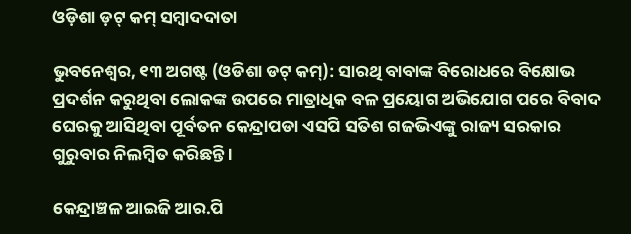ଓଡ଼ିଶା ଡ଼ଟ୍ କମ୍ ସମ୍ବାଦଦାତା

ଭୁବନେଶ୍ଵର, ୧୩ ଅଗଷ୍ଟ (ଓଡିଶା ଡଟ୍ କମ୍): ସାରଥି ବାବାଙ୍କ ବିରୋଧରେ ବିକ୍ଷୋଭ ପ୍ରଦର୍ଶନ କରୁଥିବା ଲୋକଙ୍କ ଉପରେ ମାତ୍ରାଧିକ ବଳ ପ୍ରୟୋଗ ଅଭିଯୋଗ ପରେ ବିବାଦ ଘେରକୁ ଆସିଥିବା ପୂର୍ବତନ କେନ୍ଦ୍ରାପଡା ଏସପି ସତିଶ ଗଜଭିଏଙ୍କୁ ରାଜ୍ୟ ସରକାର ଗୁରୁବାର ନିଲମ୍ବିତ କରିଛନ୍ତି ।

କେନ୍ଦ୍ରାଞ୍ଚଳ ଆଇଜି ଆର.ପି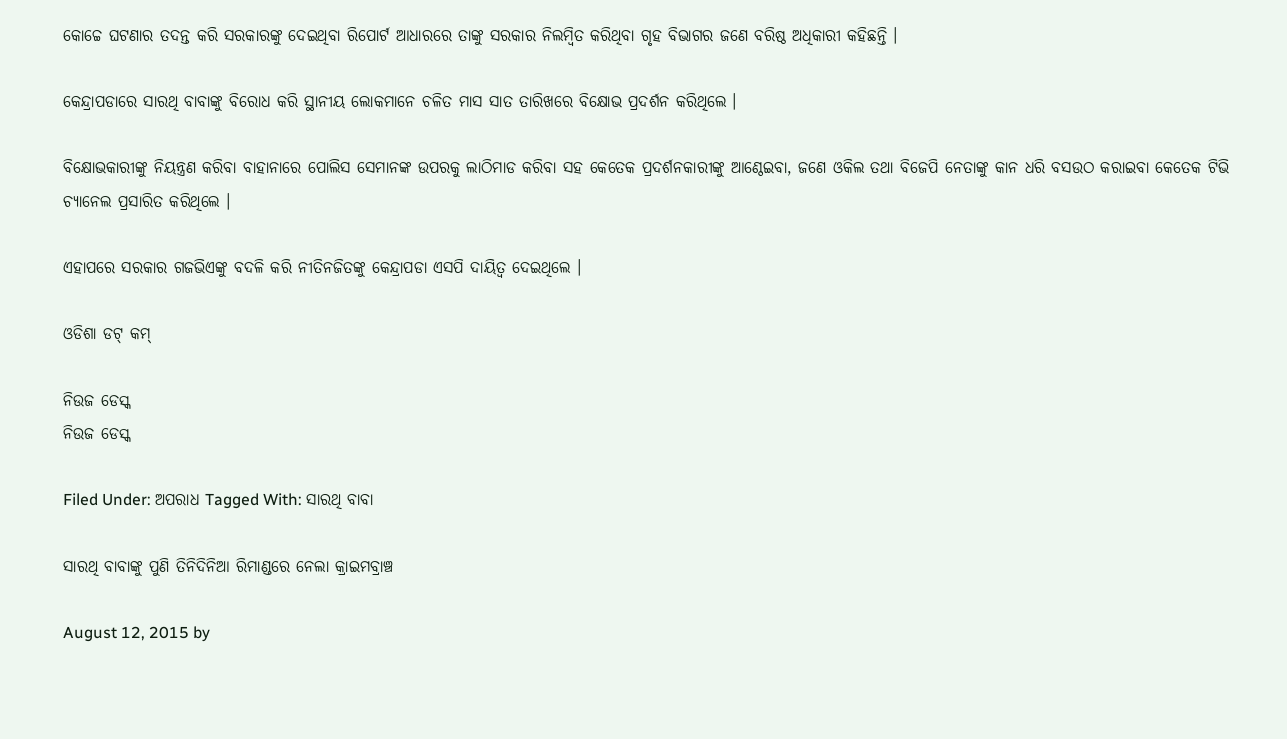କୋଚ୍ଚେ ଘଟଣାର ତଦନ୍ତ କରି ସରକାରଙ୍କୁ ଦେଇଥିବା ରିପୋର୍ଟ ଆଧାରରେ ତାଙ୍କୁ ସରକାର ନିଲମ୍ବିତ କରିଥିବା ଗୃହ ବିଭାଗର ଜଣେ ବରିଷ୍ଠ ଅଧିକାରୀ କହିଛନ୍ତି ।

କେନ୍ଦ୍ରାପଡାରେ ସାରଥି ବାବାଙ୍କୁ ବିରୋଧ କରି ସ୍ଥାନୀୟ ଲୋକମାନେ ଚଳିତ ମାସ ସାତ ତାରିଖରେ ବିକ୍ଷୋଭ ପ୍ରଦର୍ଶନ କରିଥିଲେ ।

ବିକ୍ଷୋଭକାରୀଙ୍କୁ ନିୟନ୍ତ୍ରଣ କରିବା ବାହାନାରେ ପୋଲିସ ସେମାନଙ୍କ ଉପରକୁ ଲାଠିମାଡ କରିବା ସହ କେତେକ ପ୍ରଦର୍ଶନକାରୀଙ୍କୁ ଆଣ୍ଠେଇବା, ଜଣେ ଓକିଲ ତଥା ବିଜେପି ନେତାଙ୍କୁ କାନ ଧରି ବସଉଠ କରାଇବା କେତେକ ଟିଭି ଚ୍ୟାନେଲ ପ୍ରସାରିତ କରିଥିଲେ ।

ଏହାପରେ ସରକାର ଗଜଭିଏଙ୍କୁ ବଦଳି କରି ନୀତିନଜିତଙ୍କୁ କେନ୍ଦ୍ରାପଡା ଏସପି ଦାୟିତ୍ଵ ଦେଇଥିଲେ ।

ଓଡିଶା ଡଟ୍ କମ୍

ନିଉଜ ଡେସ୍କ
ନିଉଜ ଡେସ୍କ

Filed Under: ଅପରାଧ Tagged With: ସାରଥି ବାବା

ସାରଥି ବାବାଙ୍କୁ ପୁଣି ତିନିଦିନିଆ ରିମାଣ୍ଡରେ ନେଲା କ୍ରାଇମବ୍ରାଞ୍ଚ

August 12, 2015 by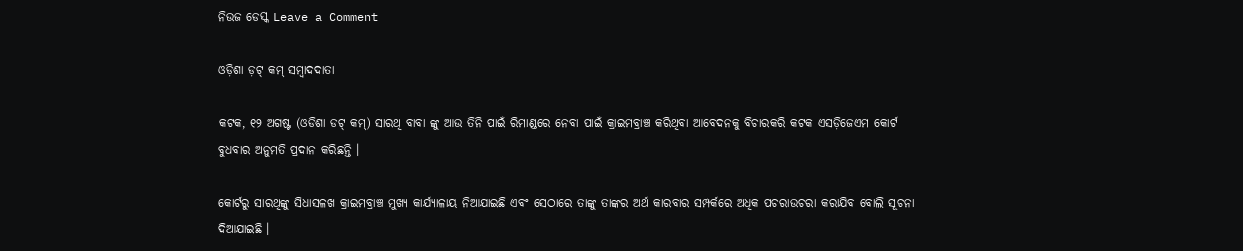ନିଉଜ ଡେସ୍କ Leave a Comment

ଓଡ଼ିଶା ଡ଼ଟ୍ କମ୍ ସମ୍ବାଦଦାତା

କଟକ, ୧୨ ଅଗଷ୍ଟ (ଓଡିଶା ଡଟ୍ କମ୍) ସାରଥି ବାବା ଙ୍କୁ ଆଉ ତିନି ପାଇଁ ରିମାଣ୍ଡରେ ନେବା ପାଇଁ କ୍ରାଇମବ୍ରାଞ୍ଚ କରିଥିବା ଆବେଦନକୁ ବିଚାରକରି କଟକ ଏସଡ଼ିଜେଏମ କୋର୍ଟ ବୁଧବାର ଅନୁମତି ପ୍ରଦାନ କରିଛନ୍ତି ।

କୋର୍ଟରୁ ସାରଥିଙ୍କୁ ସିଧାସଳଖ କ୍ରାଇମବ୍ରାଞ୍ଚ ମୁଖ୍ୟ କାର୍ଯ୍ୟାଳାୟ ନିଆଯାଇଛି ଏବଂ ସେଠାରେ ତାଙ୍କୁ ତାଙ୍କର ଅର୍ଥ କାରବାର ସମ୍ପର୍କରେ ଅଧିକ ପଚରାଉଚରା କରାଯିବ ବୋଲି ସୂଚନା ଦିଆଯାଇଛି ।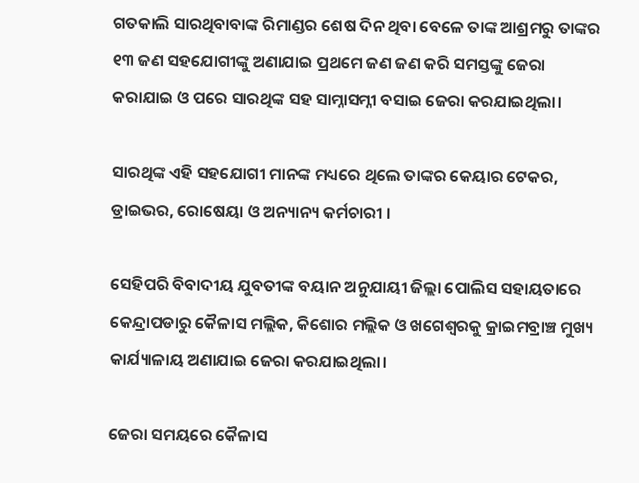ଗତକାଲି ସାରଥିବାବାଙ୍କ ରିମାଣ୍ଡର ଶେଷ ଦିନ ଥିବା ବେଳେ ତାଙ୍କ ଆଶ୍ରମରୁ ତାଙ୍କର ୧୩ ଜଣ ସହଯୋଗୀଙ୍କୁ ଅଣାଯାଇ ପ୍ରଥମେ ଜଣ ଜଣ କରି ସମସ୍ତଙ୍କୁ ଜେରା କରାଯାଇ ଓ ପରେ ସାରଥିଙ୍କ ସହ ସାମ୍ନାସମ୍ନୀ ବସାଇ ଜେରା କରଯାଇଥିଲା।

ସାରଥିଙ୍କ ଏହି ସହଯୋଗୀ ମାନଙ୍କ ମଧ୍ୟରେ ଥିଲେ ତାଙ୍କର କେୟାର ଟେକର, ଡ୍ରାଇଭର, ରୋଷେୟା ଓ ଅନ୍ୟାନ୍ୟ କର୍ମଚାରୀ ।

ସେହିପରି ବିବାଦୀୟ ଯୁବତୀଙ୍କ ବୟାନ ଅନୁଯାୟୀ ଜିଲ୍ଲା ପୋଲିସ ସହାୟତାରେ କେନ୍ଦ୍ରାପଡାରୁ କୈଳାସ ମଲ୍ଲିକ, କିଶୋର ମଲ୍ଲିକ ଓ ଖଗେଶ୍ଵରକୁ କ୍ରାଇମବ୍ରାଞ୍ଚ ମୁଖ୍ୟ କାର୍ଯ୍ୟାଳାୟ ଅଣାଯାଇ ଜେରା କରଯାଇଥିଲା।

ଜେରା ସମୟରେ କୈଳାସ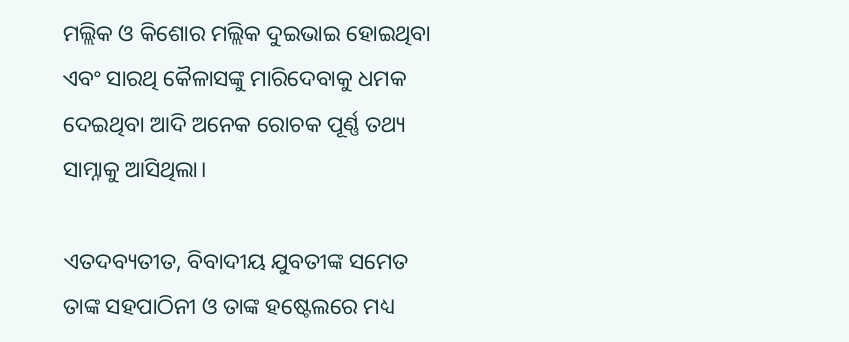ମଲ୍ଲିକ ଓ କିଶୋର ମଲ୍ଲିକ ଦୁଇଭାଇ ହୋଇଥିବା ଏବଂ ସାରଥି କୈଳାସଙ୍କୁ ମାରିଦେବାକୁ ଧମକ ଦେଇଥିବା ଆଦି ଅନେକ ରୋଚକ ପୂର୍ଣ୍ଣ ତଥ୍ୟ ସାମ୍ନାକୁ ଆସିଥିଲା।

ଏତଦବ୍ୟତୀତ, ବିବାଦୀୟ ଯୁବତୀଙ୍କ ସମେତ ତାଙ୍କ ସହପାଠିନୀ ଓ ତାଙ୍କ ହଷ୍ଟେଲରେ ମଧ୍ୟ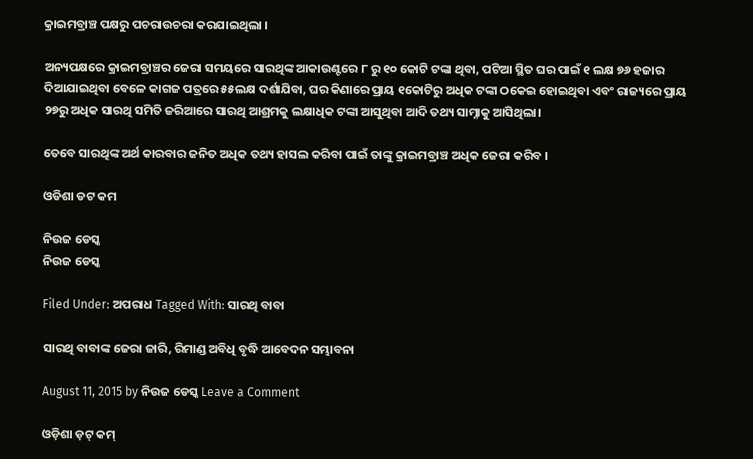କ୍ରାଇମବ୍ରାଞ୍ଚ ପକ୍ଷରୁ ପଚରାଉଚରା କରଯାଇଥିଲା ।

ଅନ୍ୟପକ୍ଷରେ କ୍ରାଇମବ୍ରାଞ୍ଚର ଜେରା ସମୟରେ ସାରଥିଙ୍କ ଆକାଉଣ୍ଟରେ ୮ ରୁ ୧୦ କୋଟି ଟଙ୍କା ଥିବା, ପଟିଆ ସ୍ଥିତ ଘର ପାଇଁ ୧ ଲକ୍ଷ ୭୬ ହଜାର ଦିଆଯାଇଥିବା ବେଳେ କାଗଜ ପତ୍ରରେ ୫୫ଲକ୍ଷ ଦର୍ଶାଯିବା, ଘର କିଣାରେ ପ୍ରାୟ ୧କୋଟିରୁ ଅଧିକ ଟଙ୍କା ଠକେଇ ହୋଇଥିବା ଏବଂ ରାଜ୍ୟରେ ପ୍ରାୟ ୨୭ରୁ ଅଧିକ ସାରଥି ସମିତି ଜରିଆରେ ସାରଥି ଆଶ୍ରମକୁ ଲକ୍ଷାଧିକ ଟଙ୍କା ଆସୁଥିବା ଆଦି ତଥ୍ୟ ସାମ୍ନାକୁ ଆସିଥିଲା।

ତେବେ ସାରଥିଙ୍କ ଅର୍ଥ କାରବାର ଜନିତ ଅଧିକ ତଥ୍ୟ ହାସଲ କରିବା ପାଇଁ ତାଙ୍କୁ କ୍ରାଇମବ୍ରାଞ୍ଚ ଅଧିକ ଜେରା କରିବ ।

ଓଡିଶା ଡଟ କମ

ନିଉଜ ଡେସ୍କ
ନିଉଜ ଡେସ୍କ

Filed Under: ଅପରାଧ Tagged With: ସାରଥି ବାବା

ସାରଥି ବାବାଙ୍କ ଜେରା ଜାରି, ରିମାଣ୍ଡ ଅବିଧି ବୃଦ୍ଧି ଆବେଦନ ସମ୍ଭାବନା

August 11, 2015 by ନିଉଜ ଡେସ୍କ Leave a Comment

ଓଡ଼ିଶା ଡ଼ଟ୍ କମ୍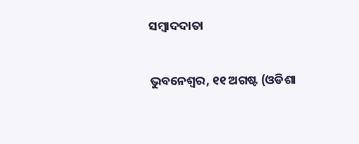ସମ୍ବାଦଦାତା

ଭୁବନେଶ୍ୱର, ୧୧ ଅଗଷ୍ଟ (ଓଡିଶା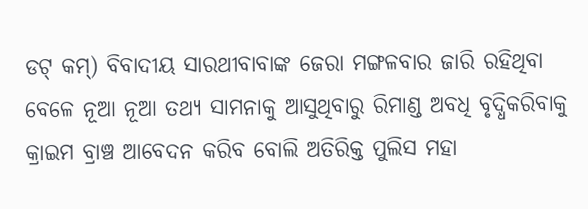ଡଟ୍ କମ୍) ବିବାଦୀୟ ସାରଥୀବାବାଙ୍କ ଜେରା ମଙ୍ଗଳବାର ଜାରି ରହିଥିବା ବେଳେ ନୂଆ ନୂଆ ତଥ୍ୟ ସାମନାକୁ ଆସୁଥିବାରୁ ରିମାଣ୍ଡ ଅବଧି ବୃଦ୍ଧିକରିବାକୁ କ୍ରାଇମ ବ୍ରାଞ୍ଚ ଆବେଦନ କରିବ ବୋଲି ଅତିରିକ୍ତ ପୁଲିସ ମହା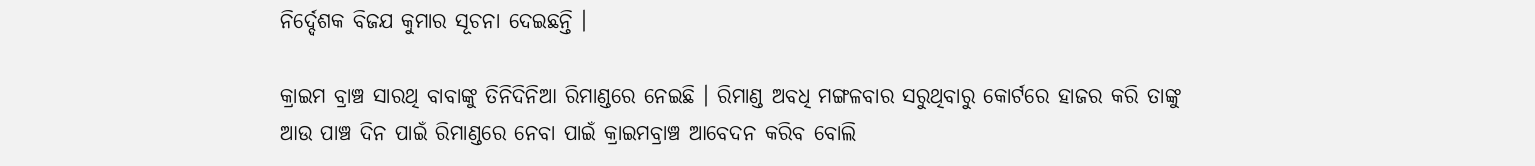ନିର୍ଦ୍ଦେଶକ ବିଜଯ କୁମାର ସୂଚନା ଦେଇଛନ୍ତି ।

କ୍ରାଇମ ବ୍ରାଞ୍ଚ ସାରଥି ବାବାଙ୍କୁ ତିନିଦିନିଆ ରିମାଣ୍ଡରେ ନେଇଛି । ରିମାଣ୍ଡ ଅବଧି ମଙ୍ଗଳବାର ସରୁଥିବାରୁ କୋର୍ଟରେ ହାଜର କରି ତାଙ୍କୁ ଆଉ ପାଞ୍ଚ ଦିନ ପାଇଁ ରିମାଣ୍ଡରେ ନେବା ପାଇଁ କ୍ରାଇମବ୍ରାଞ୍ଚ ଆବେଦନ କରିବ ବୋଲି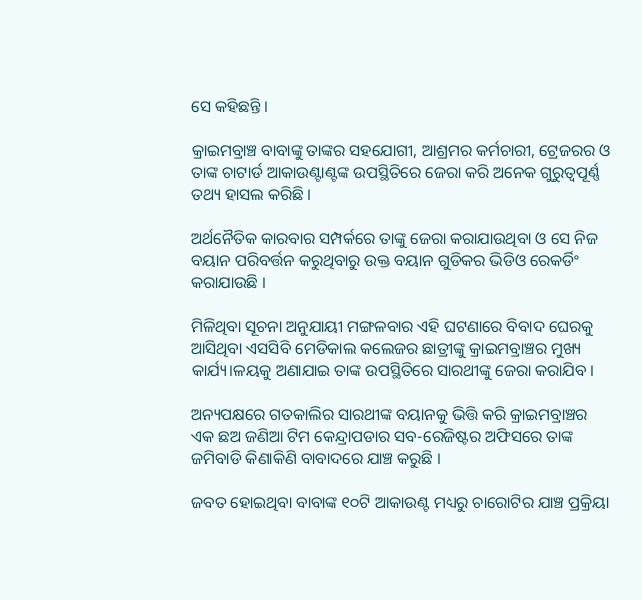ସେ କହିଛନ୍ତି ।

କ୍ରାଇମବ୍ରାଞ୍ଚ ବାବାଙ୍କୁ ତାଙ୍କର ସହଯୋଗୀ, ଆଶ୍ରମର କର୍ମଚାରୀ, ଟ୍ରେଜରର ଓ ତାଙ୍କ ଚାଟାର୍ଡ ଆକାଉଣ୍ଟାଣ୍ଟଙ୍କ ଉପସ୍ଥିତିରେ ଜେରା କରି ଅନେକ ଗୁରୁତ୍ଵପୂର୍ଣ୍ଣ ତଥ୍ୟ ହାସଲ କରିଛି ।

ଅର୍ଥନୈତିକ କାରବାର ସମ୍ପର୍କରେ ତାଙ୍କୁ ଜେରା କରାଯାଉଥିବା ଓ ସେ ନିଜ ବୟାନ ପରିବର୍ତ୍ତନ କରୁଥିବାରୁ ଉକ୍ତ ବୟାନ ଗୁଡିକର ଭିଡିଓ ରେକର୍ଡିଂ କରାଯାଉଛି ।

ମିଳିଥିବା ସୂଚନା ଅନୁଯାୟୀ ମଙ୍ଗଳବାର ଏହି ଘଟଣାରେ ବିବାଦ ଘେରକୁ ଆସିଥିବା ଏସସିବି ମେଡିକାଲ କଲେଜର ଛାତ୍ରୀଙ୍କୁ କ୍ରାଇମବ୍ରାଞ୍ଚର ମୁଖ୍ୟ କାର୍ଯ୍ୟ।ଳୟକୁ ଅଣାଯାଇ ତାଙ୍କ ଉପସ୍ଥିତିରେ ସାରଥୀଙ୍କୁ ଜେରା କରାଯିବ ।

ଅନ୍ୟପକ୍ଷରେ ଗତକାଲିର ସାରଥୀଙ୍କ ବୟାନକୁ ଭିତ୍ତି କରି କ୍ରାଇମବ୍ରାଞ୍ଚର ଏକ ଛଅ ଜଣିଆ ଟିମ କେନ୍ଦ୍ରାପଡାର ସବ-ରେଜିଷ୍ଟର ଅଫିସରେ ତାଙ୍କ ଜମିବାଡି କିଣାକିଣି ବାବାଦରେ ଯାଞ୍ଚ କରୁଛି ।

ଜବତ ହୋଇଥିବା ବାବାଙ୍କ ୧୦ଟି ଆକାଉଣ୍ଟ ମଧ୍ୟରୁ ଚାରୋଟିର ଯାଞ୍ଚ ପ୍ରକ୍ରିୟା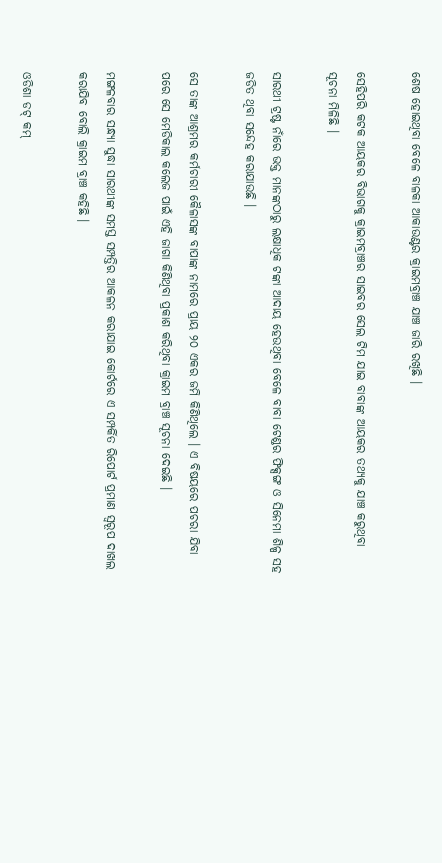ଶେଷ ହୋଇଥିବା ବେଳେ ବାଳକା ଆକାଉଣ୍ଟର କ୍ରାଇମବ୍ରାଞ୍ଚ ଯାଞ୍ଚ ଜାରି ରଖିଛି ।

ସେହିପରି କଟକ ଆୟକର ବିଭାଗକୁ କ୍ରାଇମବ୍ରାଞ୍ଚର ସାଇବର ସେଲ ଟିମ ଯାଇ ବାବାଙ୍କ ଆୟକର ତଥ୍ୟକୁ ଯାଞ୍ଚ କରୁଥିବା ସୂଚନା ମିଳିଛି ।

ସାରଥୀ ଟ୍ରଷ୍ଟ ନାଁରେ ଭକ୍ତ ମାନଙ୍କଠାରୁ ଲକ୍ଷାଧିକ ଟଙ୍କା ଆଦାୟ ହେଉଥିବା ବେଳେ ବାବା ଟେଣ୍ଡର ଫିକ୍ସଙ୍ଗ ଓ ସିନେମା ଶିଳ୍ପ ସହ ଜଡିତ ଥିବା ସନ୍ଦେହ କରାଯାଉଛି ।

ସେ ତାଙ୍କ ଆଶ୍ରମର କର୍ମଚାରୀ କୈଳାସଙ୍କ ବାପାଙ୍କ ନାମରେ ପ୍ରାୟ ୨୦ ଏକର ଜମି କିଣିଥିଲେ । ଏ ବିଷୟରେ ପଚରା ଯିବା ପରେ ସେ ମେଡିକାଲ କଲେଜ ପାଇଁ ଏହି ଜାଗା କିଣିଥିବା ପ୍ରକାଶ କରିଥିବା କ୍ରାଇମ ବ୍ରାଞ୍ଚ ସୂଚନା ଦେଇଛି ।

ମଙ୍ଗଳବାର ସନ୍ଧ୍ୟା ସୁଦ୍ଧା ସାରଥୀଙ୍କ ସମସ୍ତ ସମ୍ପତ୍ତିର ଆକଳନ କରାଯାଇ କୋର୍ଟରେ ଏ ସମ୍ପର୍କିତ ରିପୋର୍ଟ ପ୍ରମାଣ ସ୍ୱରୂପ ଦାଖଲ କରାଯିବ ବୋଲି କ୍ରାଇମ ବ୍ରାଞ୍ଚ କହିଛି ।

ଓଡିଶା ଡଟ୍ କମ୍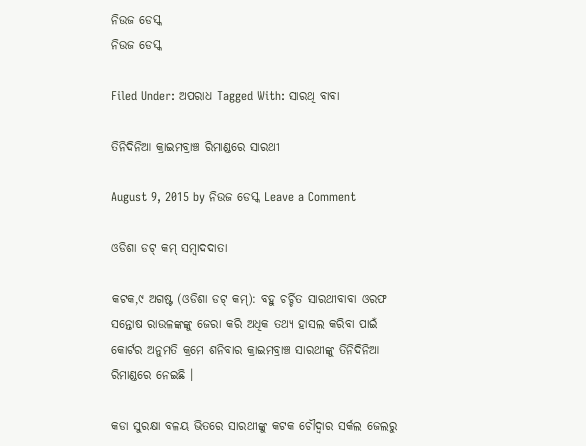ନିଉଜ ଡେସ୍କ
ନିଉଜ ଡେସ୍କ

Filed Under: ଅପରାଧ Tagged With: ସାରଥି ବାବା

ତିନିଦିନିଆ କ୍ରାଇମବ୍ରାଞ୍ଚ ରିମାଣ୍ଡରେ ସାରଥୀ

August 9, 2015 by ନିଉଜ ଡେସ୍କ Leave a Comment

ଓଡିଶା ଡଟ୍ କମ୍ ସମ୍ବାଦଦାତା

କଟକ,୯ ଅଗଷ୍ଟ (ଓଡିଶା ଡଟ୍ କମ୍): ବହୁ ଚର୍ଚ୍ଚିତ ସାରଥୀବାବା ଓରଫ ସନ୍ତୋଷ ରାଉଳଙ୍କଙ୍କୁ ଜେରା କରି ଅଧିକ ତଥ୍ୟ ହାସଲ କରିବା ପାଇଁ କୋର୍ଟର ଅନୁମତି କ୍ରମେ ଶନିବାର କ୍ରାଇମବ୍ରାଞ୍ଚ ସାରଥୀଙ୍କୁ ତିନିଦିନିଆ ରିମାଣ୍ଡରେ ନେଇଛି ।

କଡା ସୁରକ୍ଷା ବଳୟ ଭିତରେ ସାରଥୀଙ୍କୁ କଟକ ଚୌଦ୍ଵାର ସର୍କଲ ଜେଲରୁ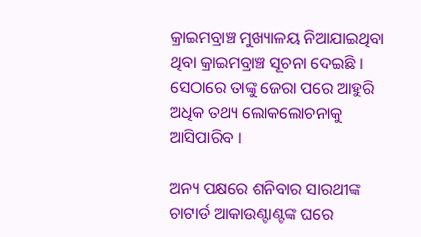କ୍ରାଇମବ୍ରାଞ୍ଚ ମୁଖ୍ୟାଳୟ ନିଆଯାଇଥିବା ଥିବା କ୍ରାଇମବ୍ରାଞ୍ଚ ସୂଚନା ଦେଇଛି । ସେଠାରେ ତାଙ୍କୁ ଜେରା ପରେ ଆହୁରି ଅଧିକ ତଥ୍ୟ ଲୋକଲୋଚନାକୁ ଆସିପାରିବ ।

ଅନ୍ୟ ପକ୍ଷରେ ଶନିବାର ସାରଥୀଙ୍କ ଚାଟାର୍ଡ ଆକାଉଣ୍ଟାଣ୍ଟଙ୍କ ଘରେ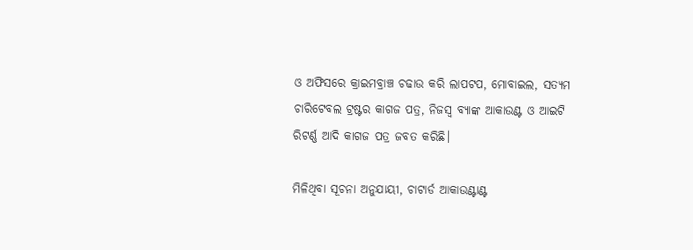ଓ ଅଫିସରେ କ୍ରାଇମବ୍ରାଞ୍ଚ ଚଢାଉ କରି ଲାପଟପ, ମୋବାଇଲ, ସତ୍ୟମ ଚାରିଟେବଲ ଟ୍ରଷ୍ଟର କାଗଜ ପତ୍ର, ନିଜସ୍ୱ ବ୍ୟାଙ୍କ ଆକାଉଣ୍ଟ ଓ ଆଇଟି ରିଟର୍ଣ୍ଣ ଆଦି କାଗଜ ପତ୍ର ଜବତ କରିଛି।

ମିଳିଥିବା ସୂଚନା ଅନୁଯାୟୀ, ଚାଟାର୍ଡ ଆକାଉଣ୍ଟାଣ୍ଟ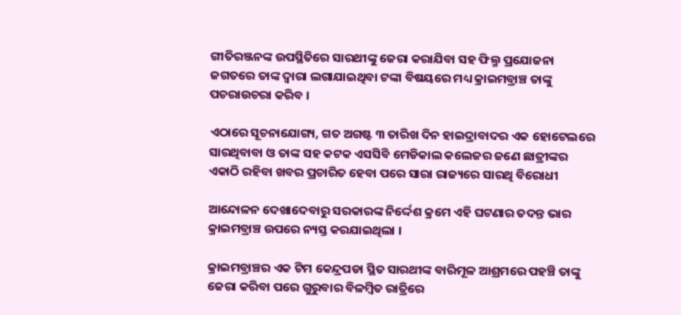ଗୀତିରଞ୍ଜନଙ୍କ ଉପସ୍ଥିତିରେ ସାରଥୀଙ୍କୁ ଜେରା କରାଯିବା ସହ ଫିଲ୍ମ ପ୍ରଯୋଜନା ଜଗତରେ ତାଙ୍କ ଦ୍ଵାରା ଲଗାଯାଇଥିବା ଟଙ୍କା ବିଷୟରେ ମଧ୍ୟ କ୍ରାଇମବ୍ରାଞ୍ଚ ତାଙ୍କୁ ପଚରାଉଚରା କରିବ ।

ଏଠାରେ ସୂଚନାଯୋଗ୍ୟ, ଗତ ଅଗଷ୍ଟ ୩ ତାରିଖ ଦିନ ହାଇଦ୍ରାବାଦର ଏକ ହୋଟେଲରେ ସାରଥିବାବା ଓ ତାଙ୍କ ସହ କଟକ ଏସସିବି ମେଡିକାଲ କଲେଜର ଜଣେ ଛାତ୍ରୀଙ୍କର ଏକାଠି ରହିବା ଖବର ପ୍ରଚାରିତ ହେବା ପରେ ସାରା ରାଜ୍ୟରେ ସାରଥି ବିରୋଧୀ

ଆନ୍ଦୋଳନ ଦେଖାଦେବାରୁ ସରକାରଙ୍କ ନିର୍ଦ୍ଦେଶ କ୍ରମେ ଏହି ଘଟଣାର ତଦନ୍ତ ଭାର କ୍ରାଇମବ୍ରାଞ୍ଚ ଉପରେ ନ୍ୟସ୍ତ କରଯାଇଥିଲା ।

କ୍ରାଇମବ୍ରାଞ୍ଚର ଏକ ଟିମ କେନ୍ଦ୍ରପଡା ସ୍ଥିତ ସାରଥୀଙ୍କ ବାରିମୂଳ ଆଶ୍ରମରେ ପହଞ୍ଚି ତାଙ୍କୁ ଜେରା କରିବା ପରେ ଗୁରୁବାର ବିଳମ୍ବିତ ରାତ୍ରିରେ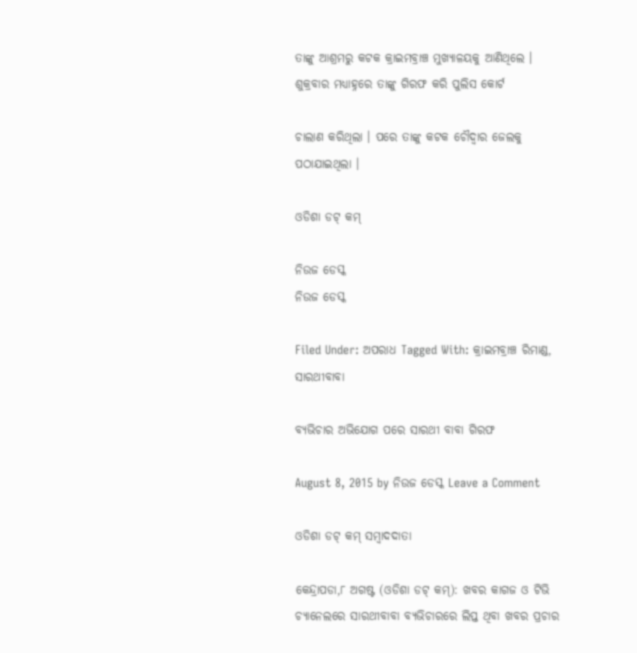ତାଙ୍କୁ ଆଶ୍ରମରୁ କଟକ କ୍ରାଇମବ୍ରାଞ୍ଚ ମୁଖ୍ୟାଳୟକୁ ଆଣିଥିଲେ । ଶୁକ୍ରବାର ମଧ୍ୟାହ୍ନରେ ତାଙ୍କୁ ଗିରଫ କରି ପୁଲିସ କୋର୍ଟ

ଚାଲାଣ କରିଥିଲା । ପରେ ତାଙ୍କୁ କଟକ ଚୌଦ୍ଵାର ଜେଲକୁ ପଠାଯାଇଥିଲା ।

ଓଡିଶା ଡଟ୍ କମ୍

ନିଉଜ ଡେସ୍କ
ନିଉଜ ଡେସ୍କ

Filed Under: ଅପରାଧ Tagged With: କ୍ରାଇମବ୍ରାଞ୍ଚ ରିମାଣ୍ଡ, ସାରଥୀବାବା

ବ୍ୟଭିଚାର ଅଭିଯୋଗ ପରେ ସାରଥୀ ବାବା ଗିରଫ

August 8, 2015 by ନିଉଜ ଡେସ୍କ Leave a Comment

ଓଡିଶା ଡଟ୍ କମ୍ ସମ୍ବାଦଦାତା

କେନ୍ଦ୍ରାପଡା,୮ ଅଗଷ୍ଟ (ଓଡିଶା ଡଟ୍ କମ୍): ଖବର କାଗଜ ଓ ଟିଭି ଚ୍ୟାନେଲରେ ସାରଥୀବାବା ବ୍ୟଭିଚାରରେ ଲିପ୍ତ ଥିବା ଖବର ପ୍ରଚାର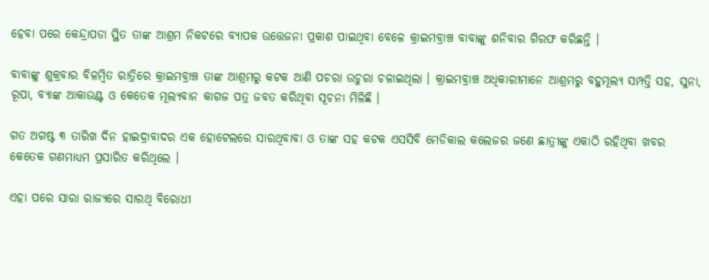ହେବା ପରେ କେନ୍ଦ୍ରାପଡା ସ୍ଥିତ ତାଙ୍କ ଆଶ୍ରମ ନିକଟରେ ବ୍ୟାପକ ଉତ୍ତେଜନା ପ୍ରକାଶ ପାଇଥିବା ବେଳେ କ୍ରାଇମବ୍ରାଞ୍ଚ ବାବାଙ୍କୁ ଶନିବାର ଗିରଫ କରିଛନ୍ତି ।

ବାବାଙ୍କୁ ଶୁକ୍ରବାର ବିଳମ୍ବିତ ରାତ୍ରିରେ କ୍ରାଇମବ୍ରାଞ୍ଚ ତାଙ୍କ ଆଶ୍ରମରୁ କଟକ ଆଣି ପଚରା ଉଚୁରା ଚଳାଇଥିଲା । କ୍ରାଇମବ୍ରାଞ୍ଚ ଅଧିକାରୀମାନେ ଆଶ୍ରମରୁ ବହୁମୂଲ୍ୟ ସମ୍ପତ୍ତି ସହ, ସୁନା, ରୂପା, ବ୍ୟାଙ୍କ ଆକାଉଣ୍ଟ ଓ କେତେକ ମୂଲ୍ୟବାନ କାଗଜ ପତ୍ର ଜବତ କରିଥିବା ସୂଚନା ମିଳିଛି ।

ଗତ ଅଗଷ୍ଟ ୩ ତାରିଖ ଦିନ ହାଇଦ୍ରାବାଦର ଏକ ହୋଟେଲରେ ସାରଥିବାବା ଓ ତାଙ୍କ ସହ କଟକ ଏସସିବି ମେଡିକାଲ କଲେଜର ଜଣେ ଛାତ୍ରୀଙ୍କୁ ଏକାଠି ରହିଥିବା ଖବର କେତେକ ଗଣମାଧ୍ୟମ ପ୍ରସାରିତ କରିଥିଲେ ।

ଏହା ପରେ ସାରା ରାଜ୍ୟରେ ସାରଥି ବିରୋଧୀ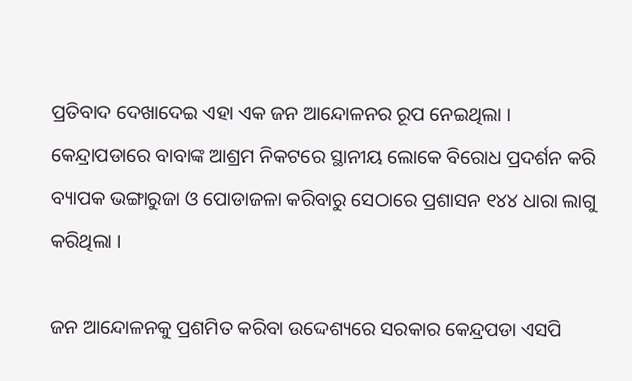ପ୍ରତିବାଦ ଦେଖାଦେଇ ଏହା ଏକ ଜନ ଆନ୍ଦୋଳନର ରୂପ ନେଇଥିଲା । କେନ୍ଦ୍ରାପଡାରେ ବାବାଙ୍କ ଆଶ୍ରମ ନିକଟରେ ସ୍ଥାନୀୟ ଲୋକେ ବିରୋଧ ପ୍ରଦର୍ଶନ କରି ବ୍ୟାପକ ଭଙ୍ଗାରୁଜା ଓ ପୋଡାଜଳା କରିବାରୁ ସେଠାରେ ପ୍ରଶାସନ ୧୪୪ ଧାରା ଲାଗୁ କରିଥିଲା ।

ଜନ ଆନ୍ଦୋଳନକୁ ପ୍ରଶମିତ କରିବା ଉଦ୍ଦେଶ୍ୟରେ ସରକାର କେନ୍ଦ୍ରପଡା ଏସପି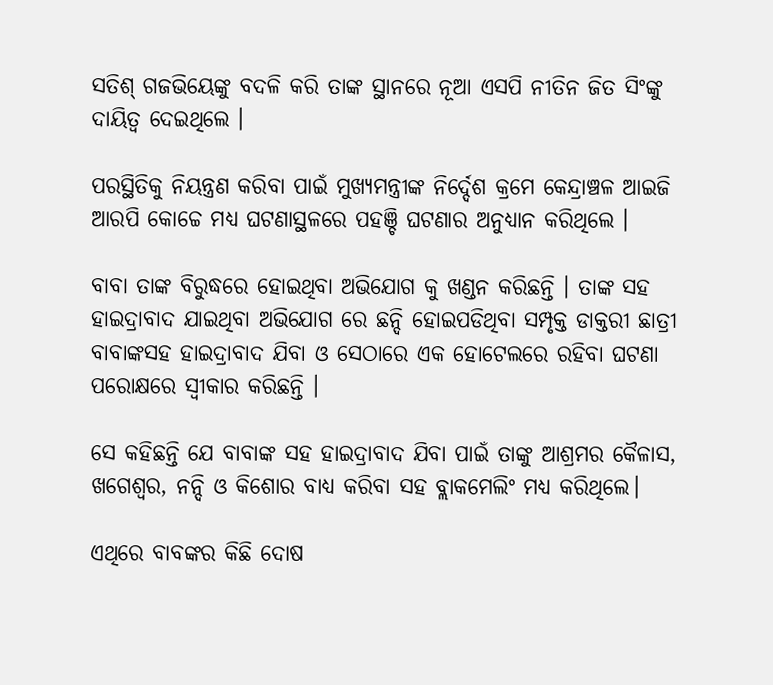ସତିଶ୍ ଗଜଭିୟେଙ୍କୁ ବଦଳି କରି ତାଙ୍କ ସ୍ଥାନରେ ନୂଆ ଏସପି ନୀତିନ ଜିତ ସିଂଙ୍କୁ ଦାୟିତ୍ଵ ଦେଇଥିଲେ ।

ପରସ୍ଥିତିକୁ ନିୟନ୍ତ୍ରଣ କରିବା ପାଇଁ ମୁଖ୍ୟମନ୍ତ୍ରୀଙ୍କ ନିର୍ଦ୍ଦେଶ କ୍ରମେ କେନ୍ଦ୍ରାଞ୍ଚଳ ଆଇଜି ଆରପି କୋଚ୍ଚେ ମଧ୍ୟ ଘଟଣାସ୍ଥଳରେ ପହଞ୍ଚି ଘଟଣାର ଅନୁଧ୍ୟାନ କରିଥିଲେ ।

ବାବା ତାଙ୍କ ବିରୁଦ୍ଧରେ ହୋଇଥିବା ଅଭିଯୋଗ କୁ ଖଣ୍ଡନ କରିଛନ୍ତି । ତାଙ୍କ ସହ ହାଇଦ୍ରାବାଦ ଯାଇଥିବା ଅଭିଯୋଗ ରେ ଛନ୍ଦି ହୋଇପଡିଥିବା ସମ୍ପୃକ୍ତ ଡାକ୍ତରୀ ଛାତ୍ରୀ ବାବାଙ୍କସହ ହାଇଦ୍ରାବାଦ ଯିବା ଓ ସେଠାରେ ଏକ ହୋଟେଲରେ ରହିବା ଘଟଣା ପରୋକ୍ଷରେ ସ୍ଵୀକାର କରିଛନ୍ତି ।

ସେ କହିଛନ୍ତି ଯେ ବାବାଙ୍କ ସହ ହାଇଦ୍ରାବାଦ ଯିବା ପାଇଁ ତାଙ୍କୁ ଆଶ୍ରମର କୈଳାସ, ଖଗେଶ୍ଵର, ନନ୍ଦି ଓ କିଶୋର ବାଧ୍ୟ କରିବା ସହ ବ୍ଲାକମେଲିଂ ମଧ୍ୟ କରିଥିଲେ।

ଏଥିରେ ବାବଙ୍କର କିଛି ଦୋଷ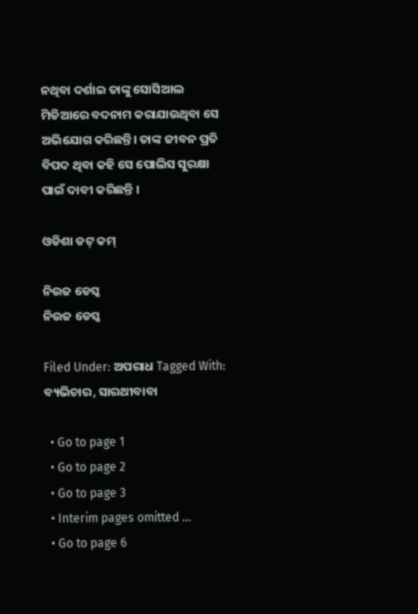ନଥିବା ଦର୍ଶାଇ ତାଙ୍କୁ ସୋସିଆଲ ମିଡିଆରେ ବଦନାମ କରାଯାଉଥିବା ସେ ଅଭିଯୋଗ କରିଛନ୍ତି। ତାଙ୍କ ଜୀବନ ପ୍ରତି ବିପଦ ଥିବା କହି ସେ ପୋଲିସ ସୁରକ୍ଷା ପାଇଁ ଦାବୀ କରିଛନ୍ତି ।

ଓଡିଶା ଡଟ୍ କମ୍

ନିଉଜ ଡେସ୍କ
ନିଉଜ ଡେସ୍କ

Filed Under: ଅପରାଧ Tagged With: ବ୍ୟଭିଚାର, ସାରଥୀବାବା

  • Go to page 1
  • Go to page 2
  • Go to page 3
  • Interim pages omitted …
  • Go to page 6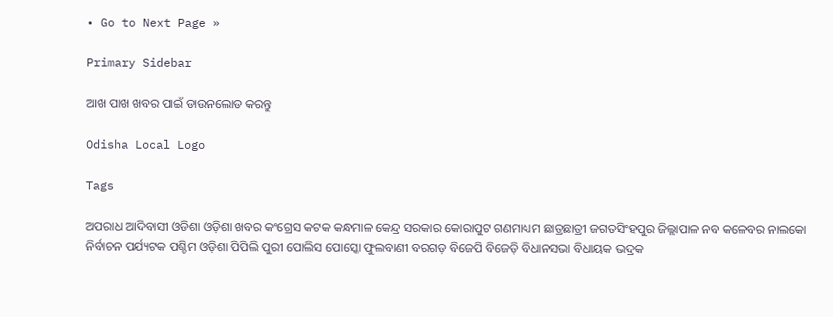• Go to Next Page »

Primary Sidebar

ଆଖ ପାଖ ଖବର ପାଇଁ ଡାଉନଲୋଡ କରନ୍ତୁ

Odisha Local Logo

Tags

ଅପରାଧ ଆଦିବାସୀ ଓଡିଶା ଓଡ଼ିଶା ଖବର କଂଗ୍ରେସ କଟକ କନ୍ଧମାଳ କେନ୍ଦ୍ର ସରକାର କୋରାପୁଟ ଗଣମାଧ୍ୟମ ଛାତ୍ରଛାତ୍ରୀ ଜଗତସିଂହପୁର ଜିଲ୍ଲାପାଳ ନବ କଳେବର ନାଲକୋ ନିର୍ବାଚନ ପର୍ଯ୍ୟଟକ ପଶ୍ଚିମ ଓଡ଼ିଶା ପିପିଲି ପୁରୀ ପୋଲିସ ପୋସ୍କୋ ଫୁଲବାଣୀ ବରଗଡ଼ ବିଜେପି ବିଜେଡ଼ି ବିଧାନସଭା ବିଧାୟକ ଭଦ୍ରକ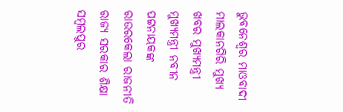ଭୁବନେଶ୍ୱର ମାଓବାଦୀ ମାଲକାନଗିରି ମୁଖ୍ୟ ଖବର ମୁଖ୍ୟମନ୍ତ୍ରୀ ମୁଖ୍ୟମନ୍ତ୍ରୀ ନବୀନ ପଟ୍ଟନାୟକଙ୍କ ରାଉରକେଲା ରାଜନୀତି ରାଜ୍ୟ ସରକାର ଶିକ୍ଷା ସମ୍ବଲପୁର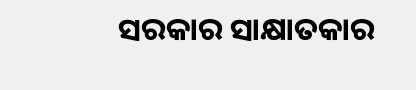ସରକାର ସାକ୍ଷାତକାର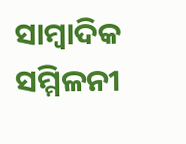ସାମ୍ବାଦିକ ସମ୍ମିଳନୀ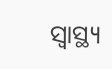ସ୍ୱାସ୍ଥ୍ୟ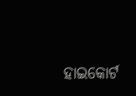ହାଇକୋର୍ଟ